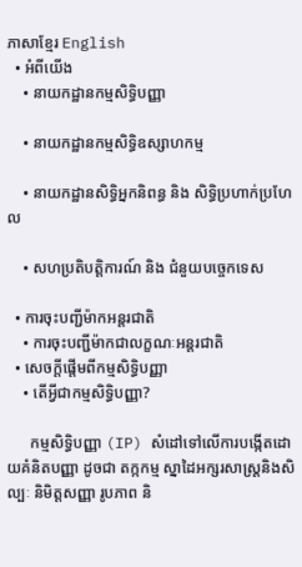ភាសាខ្មែរ English
  • អំពីយើង
    • នាយកដ្ឋានកម្មសិទ្ធិបញ្ញា

    • នាយកដ្ឋានកម្មសិទ្ធិឧស្សាហកម្ម

    • នាយកដ្ឋានសិទ្ធិអ្នកនិពន្ធ និង សិទ្ធិប្រហាក់ប្រហែល

    • សហប្រតិបត្តិការណ៍ និង ជំនួយបច្ចេកទេស

  • ការចុះបញ្ជីម៉ាកអន្តរជាតិ
    • ការចុះបញ្ជីម៉ាកជាលក្ខណៈអន្តរជាតិ
  • សេចក្តីផ្តើមពីកម្មសិទ្ធិបញ្ញា
    • តើអ្វីជាកម្មសិទ្ធិបញ្ញា?

      កម្មសិទ្ធិបញ្ញា (IP) សំដៅទៅលើការបង្កើតដោយគំនិតបញ្ញា ដូចជា តក្កកម្ម ស្នាដៃអក្សរសាស្ត្រនិងសិល្បៈ និមិត្តសញ្ញា រូបភាព និ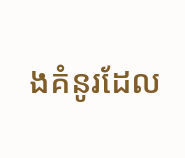ងគំនូរដែល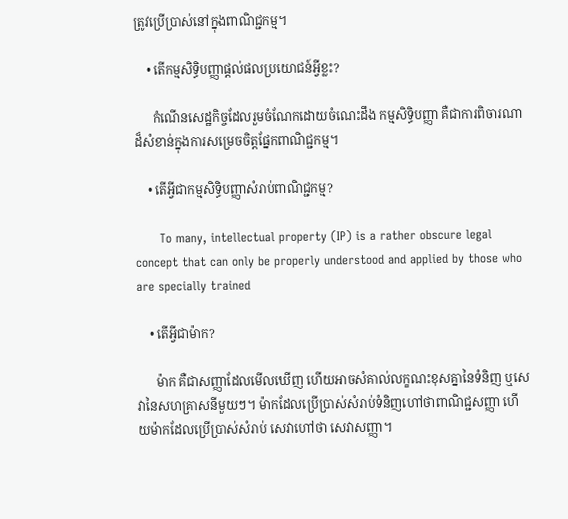ត្រូវប្រើប្រាស់នៅក្នុងពាណិជ្ជកម្ម។

    • តើកម្មសិទ្ធិបញ្ញាផ្តល់ផលប្រយោជន៍អ្វីខ្លះ?

      កំណើនសេដ្ឋកិច្ចដែលរួមចំណែកដោយចំណេះដឹង កម្មសិទ្ធិបញ្ញា គឺជាការពិចារណាដ៏សំខាន់ក្នុងការសម្រេចចិត្តផ្នែកពាណិជ្ជកម្ម។

    • តើអ្វីជាកម្មសិទ្ធិបញ្ញាសំរាប់ពាណិជ្ជកម្ម?

      To many, intellectual property (IP) is a rather obscure legal concept that can only be properly understood and applied by those who are specially trained

    • តើអ្វីជាម៉ាក?

      ម៉ាក គឺជាសញ្ញាដែលមើលឃើញ ហើយអាចសំគាល់លក្ខណះខុសគ្នានៃទំនិញ ឬសេវានៃសហគ្រាសនីមួយៗ។ ម៉ាកដែលប្រើប្រាស់សំរាប់ទំនិញហៅថាពាណិជ្ជសញ្ញា ហើយម៉ាកដែលប្រើប្រាស់សំរាប់ សេវាហៅថា សេវាសញ្ញា។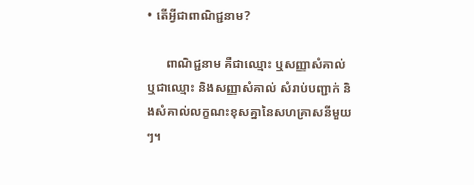• តើអ្វីជាពាណិជ្ជនាម?

      ពាណិជ្ជនាម គឺជាឈ្មោះ ឬសញ្ញាសំគាល់ ឬជាឈ្មោះ និងសញ្ញាសំគាល់ សំរាប់បញ្ជាក់ និងសំគាល់លក្ខណះខុសគ្នានៃសហគ្រាសនីមួយៗ។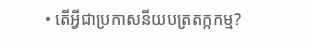• តើអ្វីជាប្រកាសនីយបត្រតក្កកម្ម?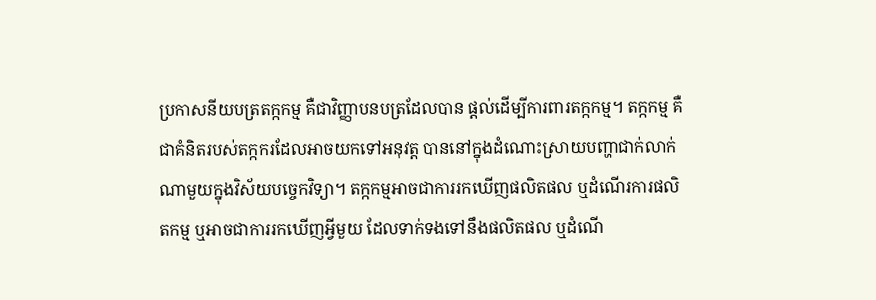ប្រកាសនីយបត្រតក្កកម្ម គឺជាវិញ្ញាបនបត្រដែលបាន ផ្តល់ដើម្បីការពារតក្កកម្ម។ តក្កកម្ម គឺជាគំនិតរបស់តក្កករដែលអាចយកទៅអនុវត្ត បាននៅក្នុងដំណោះស្រាយបញ្ហាជាក់លាក់ណាមួយក្នុងវិស័យបច្ចេកវិទ្យា។ តក្កកម្មអាចជាការរកឃើញផលិតផល ឬដំណើរការផលិតកម្ម ឬអាចជាការរកឃើញអ្វីមួយ ដែលទាក់ទងទៅនឹងផលិតផល ឬដំណើ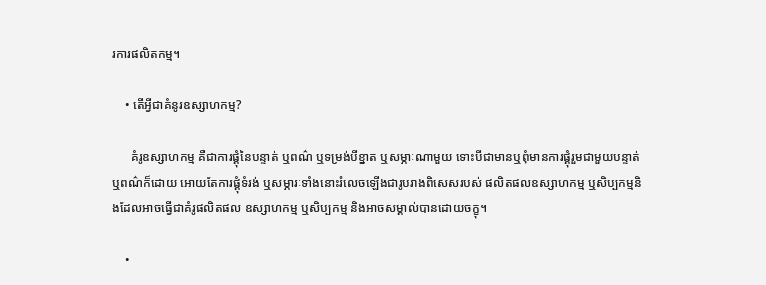រការផលិតកម្ម។

    • តើអ្វីជាគំនូរឧស្សាហកម្ម?

      គំរូឧស្សាហកម្ម គឺជាការផ្គុំនៃបន្ទាត់ ឬពណ៌ ឬទម្រង់បីខ្នាត ឬសម្ភាៈណាមួយ ទោះបីជាមានឬពុំមានការផ្គុំរួមជាមួយបន្ទាត់ ឬពណ៌ក៏ដោយ អោយតែការផ្គុំទំរង់ ឬសម្ភារៈទាំងនោះរំលេចឡើងជារូបរាងពិសេសរបស់ ផលិតផលឧស្សាហកម្ម ឬសិប្បកម្មនិងដែលអាចធ្វើជាគំរូផលិតផល ឧស្សាហកម្ម ឬសិប្បកម្ម និងអាចសម្គាល់បានដោយចក្ខុ។

    •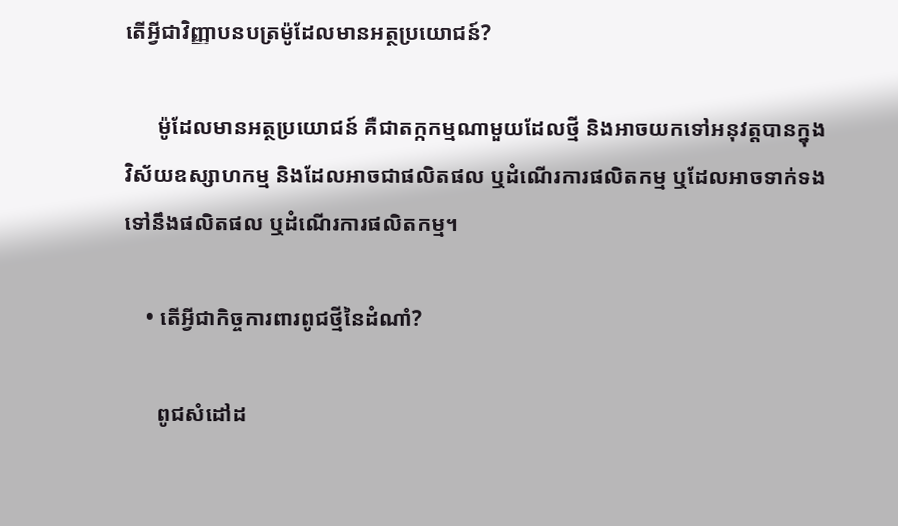តើអ្វីជាវិញ្ញាបនបត្រម៉ូដែលមានអត្ថប្រយោជន៍?

      ម៉ូដែលមានអត្ថប្រយោជន៍ គឺជាតក្កកម្មណាមួយដែលថ្មី និងអាចយកទៅអនុវត្តបានក្នុងវិស័យឧស្សាហកម្ម និងដែលអាចជាផលិតផល ឬដំណើរការផលិតកម្ម ឬដែលអាចទាក់ទងទៅនឹងផលិតផល ឬដំណើរការផលិតកម្ម។

    • តើអ្វីជាកិច្ចការពារពូជថ្មីនៃដំណាំ?

      ពូជសំដៅដ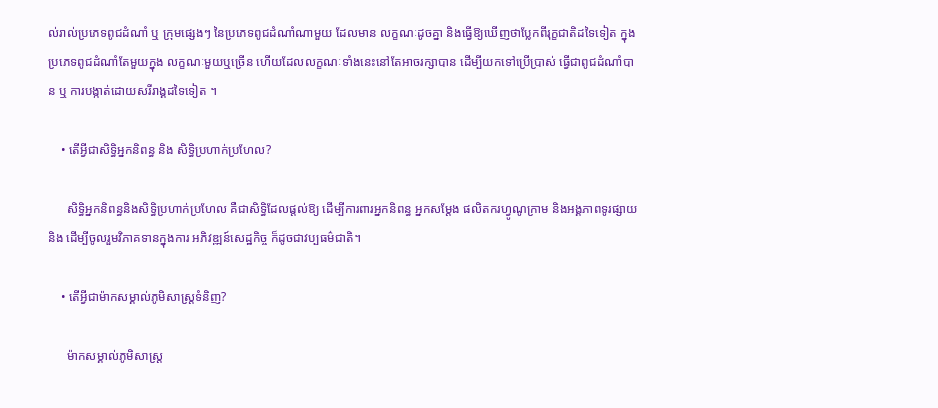ល់រាល់ប្រភេទពូជដំណាំ ឬ ក្រុមផ្សេងៗ នៃប្រភេទពូជដំណាំណាមួយ ដែលមាន លក្ខណៈដូចគ្នា និងធ្វើឱ្យឃើញថាប្លែកពីរុក្ខជាតិដទៃទៀត ក្នុងប្រភេទពូជដំណាំតែមួយក្នុង លក្ខណៈមួយឬច្រើន ហើយដែលលក្ខណៈទាំងនេះនៅតែអាចរក្សាបាន ដើម្បីយកទៅប្រើប្រាស់ ធ្វើជាពូជដំណាំបាន ឬ ការបង្កាត់ដោយសរីរាង្គដទៃទៀត ។

    • តើអ្វីជាសិទ្ធិអ្នកនិពន្ធ និង សិទ្ធិប្រហាក់ប្រហែល?

      សិទ្ធិអ្នកនិពន្ធនិងសិទ្ធិប្រហាក់ប្រហែល គឺជាសិទ្ធិដែលផ្តល់ឱ្យ ដើម្បីការពារអ្នកនិពន្ធ អ្នកសម្តែង ផលិតករហ្វូណូក្រាម និងអង្គភាពទូរផ្សាយ និង ដើម្បីចូលរួមវិភាគទានក្នុងការ អភិវឌ្ឍន៍សេដ្ឋកិច្ច ក៏ដូចជាវប្បធម៌ជាតិ។

    • តើអ្វីជាម៉ាកសម្គាល់ភូមិសាស្ត្រទំនិញ?

      ម៉ាកសម្គាល់ភូមិសាស្ត្រ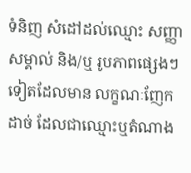ទំនិញ សំដៅដល់ឈ្មោះ សញ្ញាសម្គាល់ និង/ឬ រូបភាពផ្សេងៗទៀតដែលមាន លក្ខណៈញែកដាច់ ដែលជាឈ្មោះឬតំណាង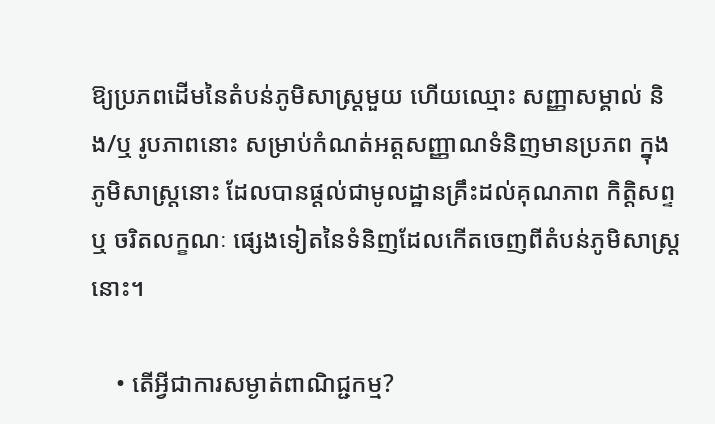ឱ្យប្រភពដើមនៃតំបន់ភូមិសាស្រ្តមួយ ហើយឈ្មោះ សញ្ញាសម្គាល់ និង/ឬ រូបភាពនោះ សម្រាប់កំណត់អត្តសញ្ញាណទំនិញមានប្រភព ក្នុងភូមិសាស្ត្រនោះ ដែលបានផ្តល់ជាមូលដ្ឋានគ្រឹះដល់គុណភាព កិត្តិសព្ទ ឬ ចរិតលក្ខណៈ ផ្សេងទៀតនៃទំនិញដែលកើតចេញពីតំបន់ភូមិសាស្រ្តនោះ។

    • តើអ្វីជាការសម្ងាត់ពាណិជ្ជកម្ម?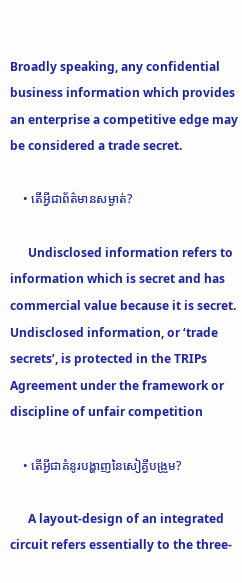Broadly speaking, any confidential business information which provides an enterprise a competitive edge may be considered a trade secret.

    • តើអ្វីជាព័ត៌មានសម្ងាត់?

      Undisclosed information refers to information which is secret and has commercial value because it is secret. Undisclosed information, or ‘trade secrets’, is protected in the TRIPs Agreement under the framework or discipline of unfair competition

    • តើអ្វីជាគំនូរបង្ហាញនៃសៀគ្វីបង្រួម?

      A layout-design of an integrated circuit refers essentially to the three-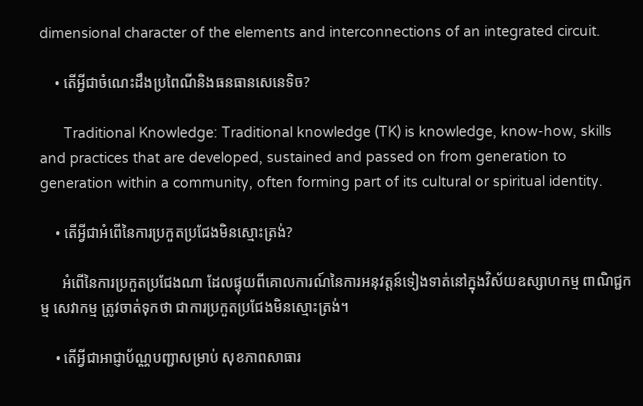dimensional character of the elements and interconnections of an integrated circuit.

    • តើអ្វីជាចំណេះដឹងប្រពៃណីនិងធនធានសេនេទិច?

      Traditional Knowledge: Traditional knowledge (TK) is knowledge, know-how, skills and practices that are developed, sustained and passed on from generation to generation within a community, often forming part of its cultural or spiritual identity.

    • តើអ្វីជាអំពើនៃការប្រកួតប្រជែងមិនស្មោះត្រង់?

      អំពើនៃការប្រកួតប្រជែងណា ដែលផ្ទុយពីគោលការណ៍នៃការអនុវត្តន៍ទៀងទាត់នៅក្នុងវិស័យឧស្សាហកម្ម ពាណិជ្ជកម្ម សេវាកម្ម ត្រូវចាត់ទុកថា ជាការប្រកួតប្រជែងមិនស្មោះត្រង់។

    • តើអ្វីជាអាជ្ញាប័ណ្ណបញ្ជាសម្រាប់ សុខភាពសាធារ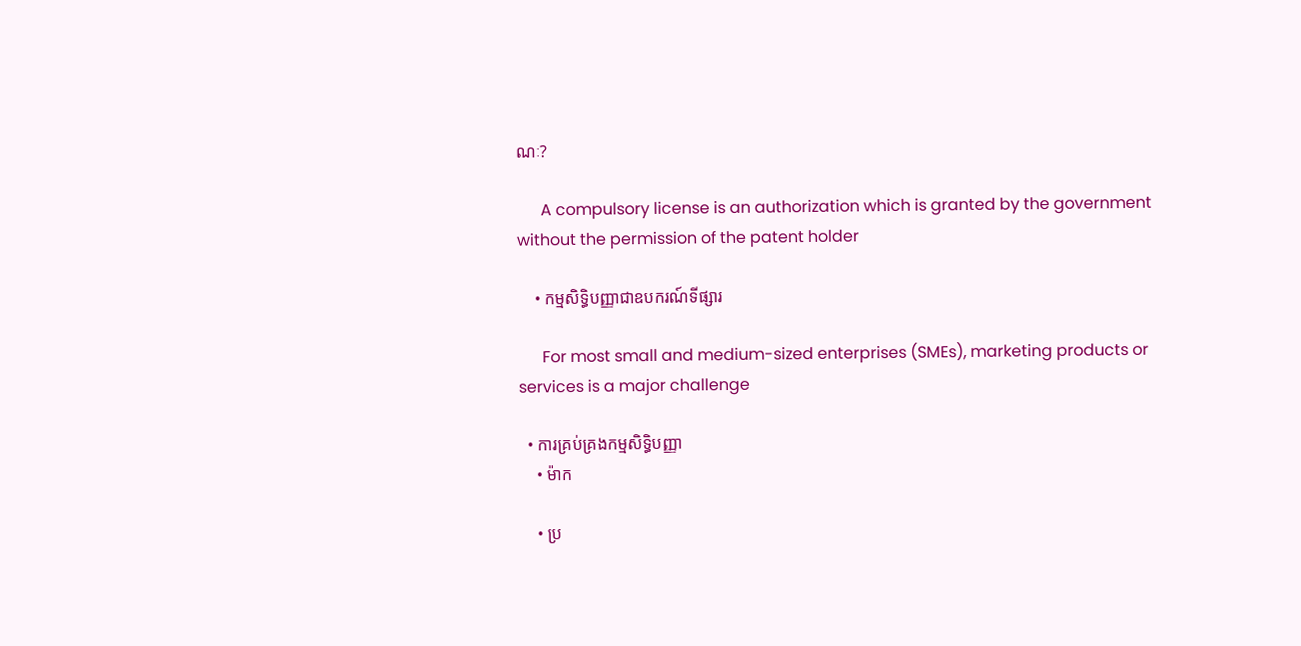ណៈ?

      A compulsory license is an authorization which is granted by the government without the permission of the patent holder

    • កម្មសិទ្ធិបញ្ញាជាឧបករណ៍ទីផ្សារ

      For most small and medium-sized enterprises (SMEs), marketing products or services is a major challenge

  • ការគ្រប់គ្រងកម្មសិទ្ធិបញ្ញា
    • ម៉ាក

    • ប្រ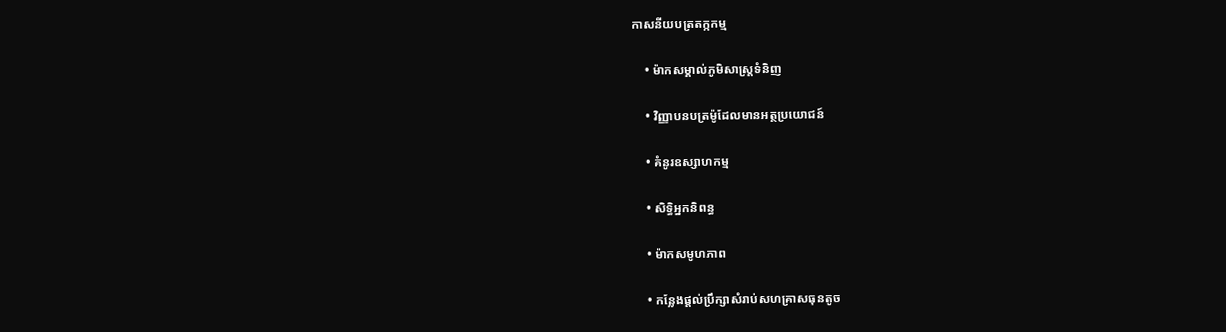កាសនីយបត្រតក្កកម្ម

    • ម៉ាកសម្គាល់ភូមិសាស្រ្តទំនិញ

    • វិញ្ញាបនបត្រម៉ូដែលមានអត្ថប្រយោជន៍

    • គំនូរឧស្សាហកម្ម

    • សិទ្ធិអ្នកនិពន្ធ

    • ម៉ាកសមូហភាព

    • កន្លែងផ្តល់ប្រឹក្សាសំរាប់សហគ្រាសធុនតូច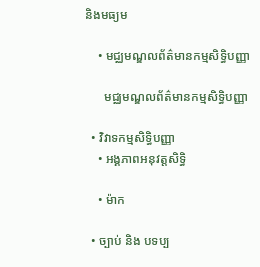និងមធ្យម

    • មជ្ឈមណ្ឌលព័ត៌មានកម្មសិទ្ធិបញ្ញា

      មជ្ឈមណ្ឌលព័ត៌មានកម្មសិទ្ធិបញ្ញា

  • វិវាទកម្មសិទ្ធិបញ្ញា
    • អង្គភាពអនុវត្តសិទ្ធិ

    • ម៉ាក

  • ច្បាប់ និង បទប្ប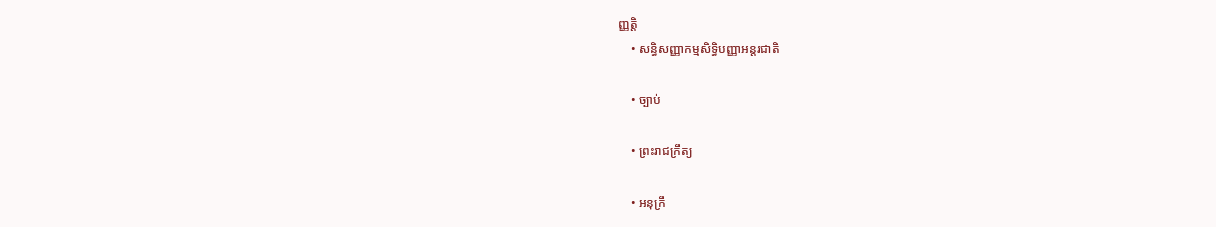ញ្ញត្តិ
    • សន្ធិសញ្ញាកម្មសិទ្ធិបញ្ញាអន្តរជាតិ

    • ច្បាប់

    • ព្រះរាជក្រឹត្យ

    • អនុក្រឹ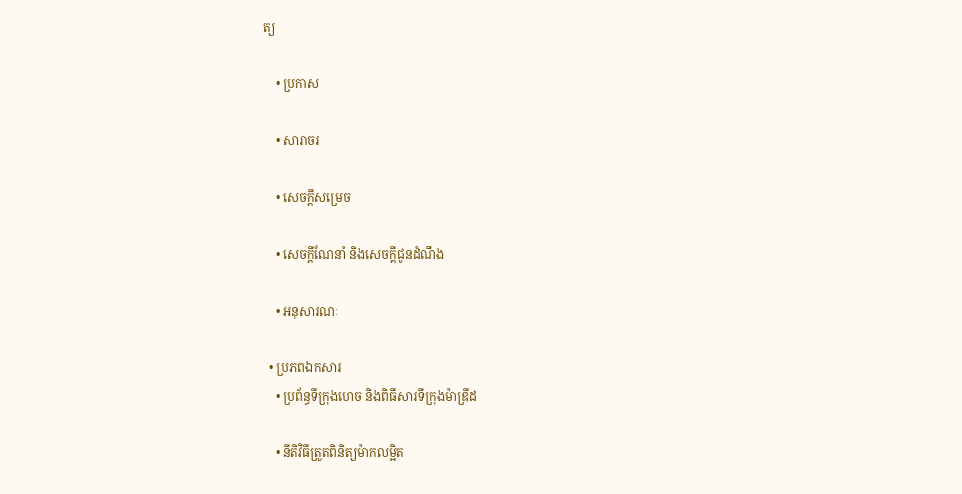ត្យ

    • ប្រកាស

    • សារាចរ

    • សេចក្តីសម្រេច

    • សេចក្តីណែនាំ និងសេចក្តីជូនដំណឹង

    • អនុសារណៈ

  • ប្រភពឯកសារ
    • ប្រព័ន្ធទីក្រុងហេច និងពិធីសារទីក្រុងម៉ាឌ្រីដ

    • នីតិវិធីត្រួតពិនិត្យម៉ាកលម្អិត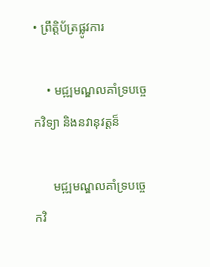• ព្រឹត្តិប័ត្រផ្លូវការ

    • មជ្ឍមណ្ឌលគាំទ្របច្ចេកវិទ្យា និងនវានុវត្តន៏

      មជ្ឍមណ្ឌលគាំទ្របច្ចេកវិ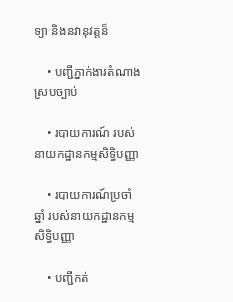ទ្យា និងនវានុវត្តន៏

    • បញ្ជីភ្នាក់ងារតំណាងស្របច្បាប់

    • របាយការណ៍ របស់នាយកដ្ឋានកម្មសិទ្ធិបញ្ញា

    • របាយការណ៍ប្រចាំឆ្នាំ របស់នាយកដ្ឋានកម្មសិទ្ធិបញ្ញា

    • បញ្ជីកត់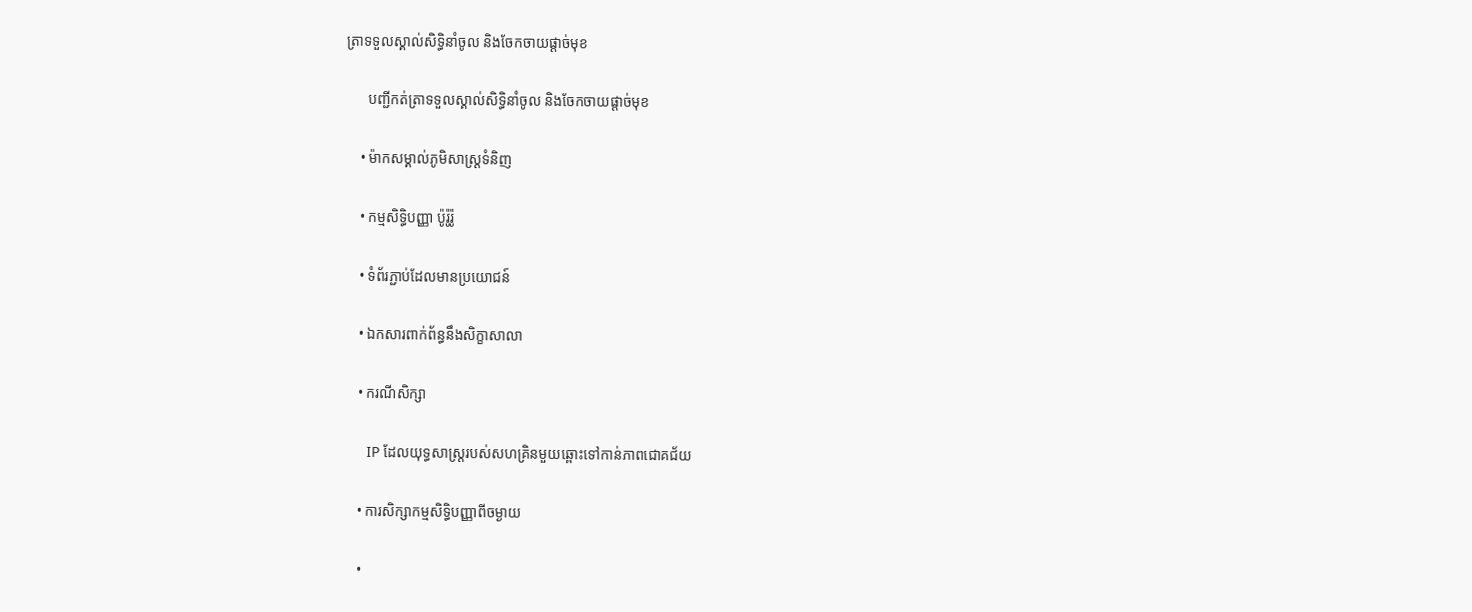ត្រាទទួលស្គាល់សិទ្ធិនាំចូល និងចែកចាយផ្តាច់មុខ

      បញ្ជីកត់ត្រាទទួលស្គាល់សិទ្ធិនាំចូល និងចែកចាយផ្តាច់មុខ

    • ម៉ាកសម្គាល់ភូមិសាស្ត្រទំនិញ

    • កម្មសិទ្ធិបញ្ញា ប៉ូរ៉ូរ៉ូ

    • ទំព័រភ្ជាប់ដែលមានប្រយោជន៍

    • ឯកសារពាក់ព័ន្ធនឹងសិក្ខាសាលា

    • ករណីសិក្សា

      IP ដែលយុទ្ធសាស្រ្តរបស់សហគ្រិនមួយឆ្ពោះទៅកាន់ភាពជោគជ័យ

    • ការសិក្សាកម្មសិទ្ធិបញ្ញាពីចម្ងាយ

    •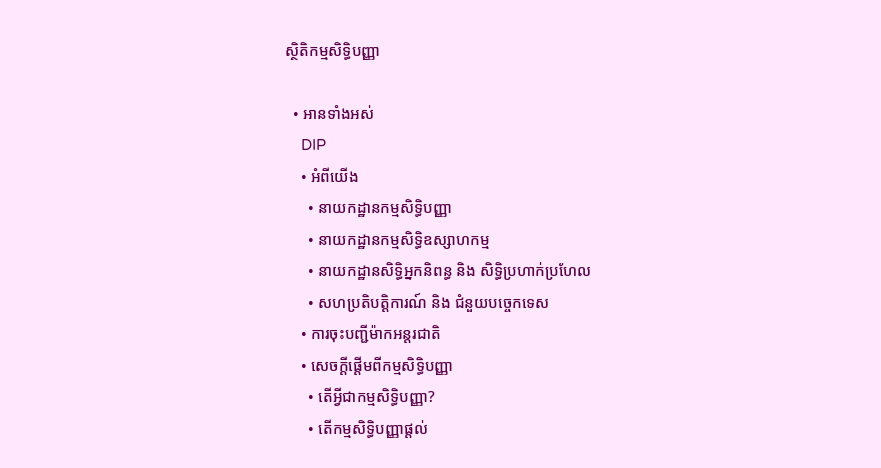ស្ថិតិកម្មសិទ្ធិបញ្ញា

  • អានទាំងអស់
    DIP
    • អំពីយើង
      • នាយកដ្ឋានកម្មសិទ្ធិបញ្ញា
      • នាយកដ្ឋានកម្មសិទ្ធិឧស្សាហកម្ម
      • នាយកដ្ឋានសិទ្ធិអ្នកនិពន្ធ និង សិទ្ធិប្រហាក់ប្រហែល
      • សហប្រតិបត្តិការណ៍ និង ជំនួយបច្ចេកទេស
    • ការចុះបញ្ជីម៉ាកអន្តរជាតិ
    • សេចក្តីផ្តើមពីកម្មសិទ្ធិបញ្ញា
      • តើអ្វីជាកម្មសិទ្ធិបញ្ញា?
      • តើកម្មសិទ្ធិបញ្ញាផ្តល់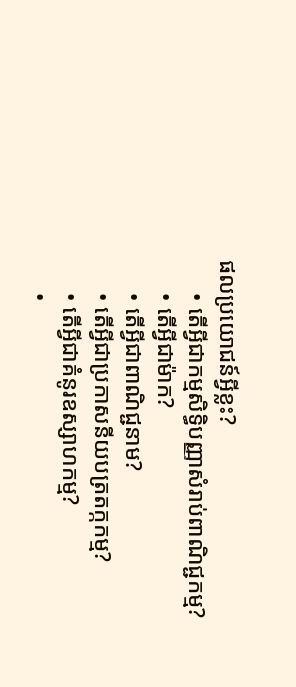ផលប្រយោជន៍អ្វីខ្លះ?
      • តើអ្វីជាកម្មសិទ្ធិបញ្ញាសំរាប់ពាណិជ្ជកម្ម?
      • តើអ្វីជាម៉ាក?
      • តើអ្វីជាពាណិជ្ជនាម?
      • តើអ្វីជាប្រកាសនីយបត្រតក្កកម្ម?
      • តើអ្វីជាគំនូរឧស្សាហកម្ម?
      •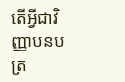តើអ្វីជាវិញ្ញាបនបត្រ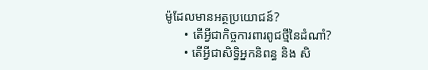ម៉ូដែលមានអត្ថប្រយោជន៍?
      • តើអ្វីជាកិច្ចការពារពូជថ្មីនៃដំណាំ?
      • តើអ្វីជាសិទ្ធិអ្នកនិពន្ធ និង សិ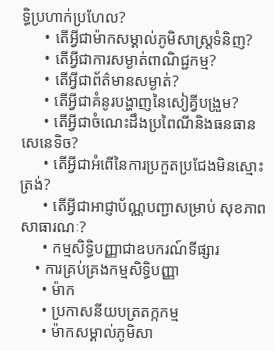ទ្ធិប្រហាក់ប្រហែល?
      • តើអ្វីជាម៉ាកសម្គាល់ភូមិសាស្ត្រទំនិញ?
      • តើអ្វីជាការសម្ងាត់ពាណិជ្ជកម្ម?
      • តើអ្វីជាព័ត៌មានសម្ងាត់?
      • តើអ្វីជាគំនូរបង្ហាញនៃសៀគ្វីបង្រួម?
      • តើអ្វីជាចំណេះដឹងប្រពៃណីនិងធនធានសេនេទិច?
      • តើអ្វីជាអំពើនៃការប្រកួតប្រជែងមិនស្មោះត្រង់?
      • តើអ្វីជាអាជ្ញាប័ណ្ណបញ្ជាសម្រាប់ សុខភាពសាធារណៈ?
      • កម្មសិទ្ធិបញ្ញាជាឧបករណ៍ទីផ្សារ
    • ការគ្រប់គ្រងកម្មសិទ្ធិបញ្ញា
      • ម៉ាក
      • ប្រកាសនីយបត្រតក្កកម្ម
      • ម៉ាកសម្គាល់ភូមិសា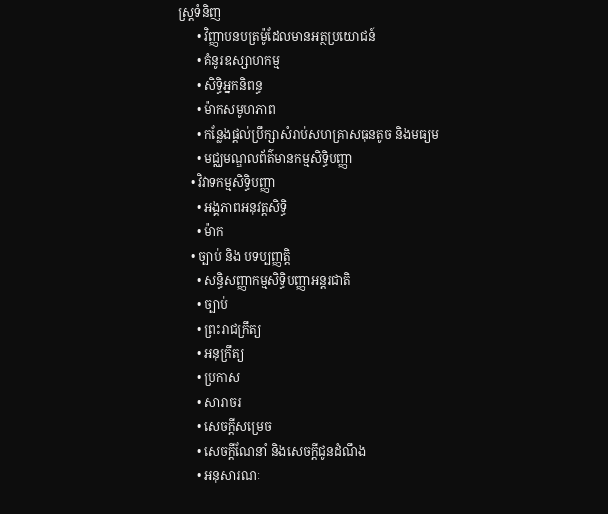ស្រ្តទំនិញ
      • វិញ្ញាបនបត្រម៉ូដែលមានអត្ថប្រយោជន៍
      • គំនូរឧស្សាហកម្ម
      • សិទ្ធិអ្នកនិពន្ធ
      • ម៉ាកសមូហភាព
      • កន្លែងផ្តល់ប្រឹក្សាសំរាប់សហគ្រាសធុនតូច និងមធ្យម
      • មជ្ឈមណ្ឌលព័ត៌មានកម្មសិទ្ធិបញ្ញា
    • វិវាទកម្មសិទ្ធិបញ្ញា
      • អង្គភាពអនុវត្តសិទ្ធិ
      • ម៉ាក
    • ច្បាប់ និង បទប្បញ្ញត្តិ
      • សន្ធិសញ្ញាកម្មសិទ្ធិបញ្ញាអន្តរជាតិ
      • ច្បាប់
      • ព្រះរាជក្រឹត្យ
      • អនុក្រឹត្យ
      • ប្រកាស
      • សារាចរ
      • សេចក្តីសម្រេច
      • សេចក្តីណែនាំ និងសេចក្តីជូនដំណឹង
      • អនុសារណៈ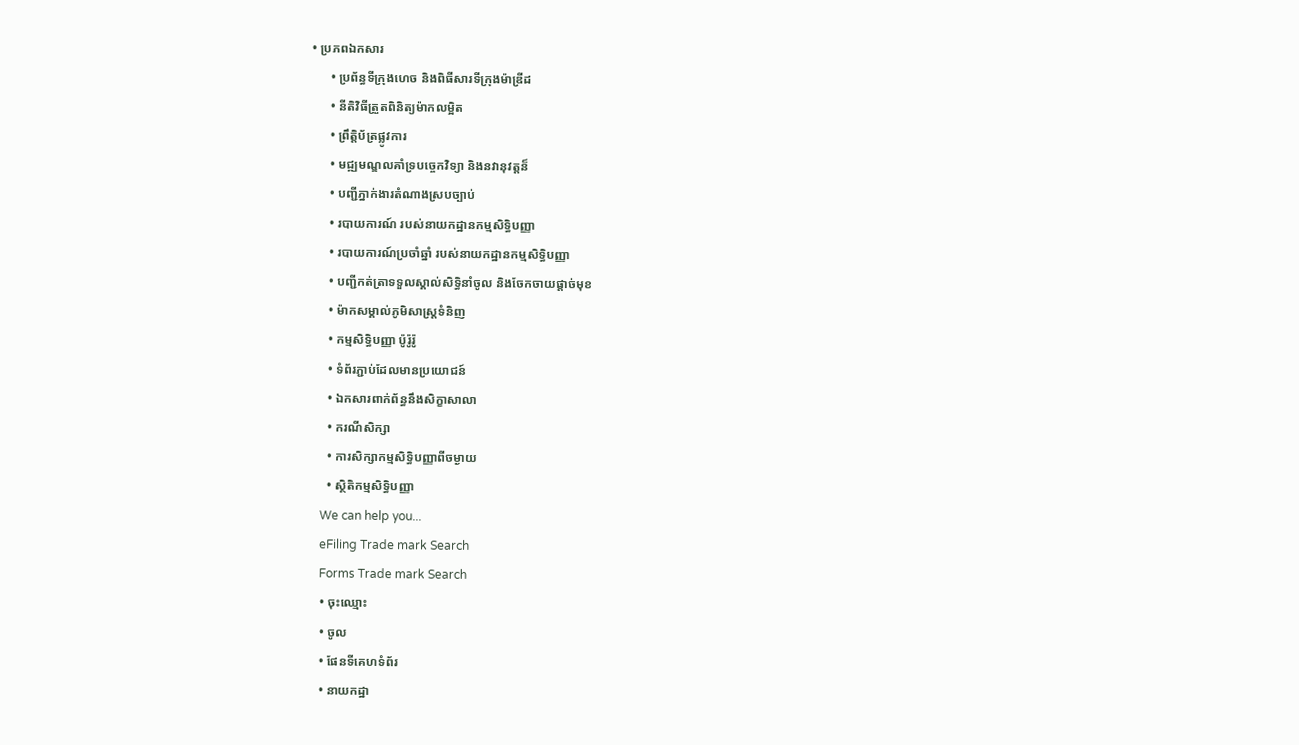• ប្រភពឯកសារ
      • ប្រព័ន្ធទីក្រុងហេច និងពិធីសារទីក្រុងម៉ាឌ្រីដ
      • នីតិវិធីត្រួតពិនិត្យម៉ាកលម្អិត
      • ព្រឹត្តិប័ត្រផ្លូវការ
      • មជ្ឍមណ្ឌលគាំទ្របច្ចេកវិទ្យា និងនវានុវត្តន៏
      • បញ្ជីភ្នាក់ងារតំណាងស្របច្បាប់
      • របាយការណ៍ របស់នាយកដ្ឋានកម្មសិទ្ធិបញ្ញា
      • របាយការណ៍ប្រចាំឆ្នាំ របស់នាយកដ្ឋានកម្មសិទ្ធិបញ្ញា
      • បញ្ជីកត់ត្រាទទួលស្គាល់សិទ្ធិនាំចូល និងចែកចាយផ្តាច់មុខ
      • ម៉ាកសម្គាល់ភូមិសាស្ត្រទំនិញ
      • កម្មសិទ្ធិបញ្ញា ប៉ូរ៉ូរ៉ូ
      • ទំព័រភ្ជាប់ដែលមានប្រយោជន៍
      • ឯកសារពាក់ព័ន្ធនឹងសិក្ខាសាលា
      • ករណីសិក្សា
      • ការសិក្សាកម្មសិទ្ធិបញ្ញាពីចម្ងាយ
      • ស្ថិតិកម្មសិទ្ធិបញ្ញា
    We can help you...
    eFiling Trade mark Search
    Forms Trade mark Search
    • ចុះឈ្មោះ
    • ចូល
    • ផែនទីគេហទំព័រ
    • នាយកដ្ឋា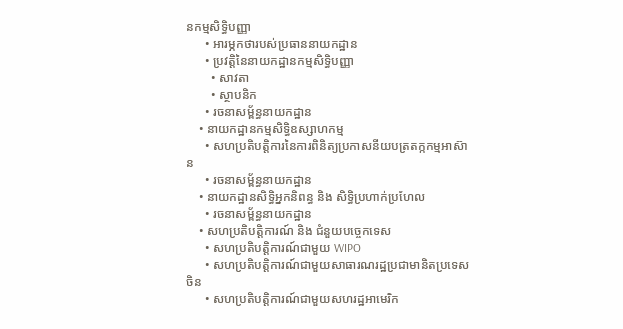នកម្មសិទ្ធិបញ្ញា
      • អារម្ភកថារបស់ប្រធាននាយកដ្ឋាន
      • ប្រវត្តិនៃនាយកដ្ឋានកម្មសិទ្ធិបញ្ញា
        • សាវតា
        • ស្ថាបនិក
      • រចនាសម្ព័ន្ធនាយកដ្ឋាន
    • នាយកដ្ឋានកម្មសិទ្ធិឧស្សាហកម្ម
      • សហប្រតិបត្តិការនៃការពិនិត្យប្រកាសនីយបត្រតក្កកម្មអាស៊ាន
      • រចនាសម្ព័ន្ធនាយកដ្ឋាន
    • នាយកដ្ឋានសិទ្ធិអ្នកនិពន្ធ និង សិទ្ធិប្រហាក់ប្រហែល
      • រចនាសម្ព័ន្ធនាយកដ្ឋាន
    • សហប្រតិបត្តិការណ៍ និង ជំនួយបច្ចេកទេស
      • សហប្រតិបត្តិការណ៍ជាមួយ WIPO
      • សហប្រតិបត្តិការណ៍ជាមួយសាធារណរដ្ឋប្រជាមានិតប្រទេសចិន
      • សហប្រតិបត្តិការណ៍ជាមួយសហរដ្ឋអាមេរិក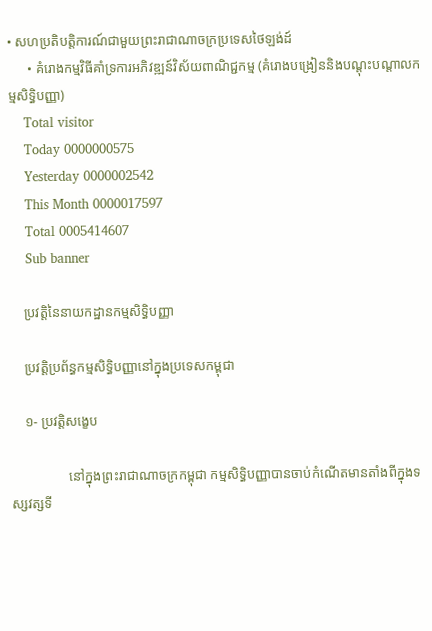• សហប្រតិបត្តិការណ៍ជាមួយព្រះរាជាណាចក្រប្រទេសថៃឡង់ដ៍
      • គំរោងកម្មវិធីគាំទ្រការអភិវឌ្ឍន៍វិស័យពាណិជ្ជកម្ម (គំរោងបង្រៀននិងបណ្តុះបណ្តាលកម្មសិទ្ធិបញ្ញា)
    Total visitor
    Today 0000000575
    Yesterday 0000002542
    This Month 0000017597
    Total 0005414607
    Sub banner

    ប្រវត្តិនៃនាយកដ្ឋានកម្មសិទ្ធិបញ្ញា

    ប្រវត្តិប្រព័ន្ធកម្មសិទិ្ធបញ្ញានៅក្នុងប្រទេសកម្ពុជា

    ១- ប្រវត្តិសងេ្ខប

                 នៅក្នុងព្រះរាជាណាចក្រកម្ពុជា កម្មសិទ្ធិបញ្ញាបានចាប់កំណើតមានតាំងពីក្នុងទស្សវត្សទី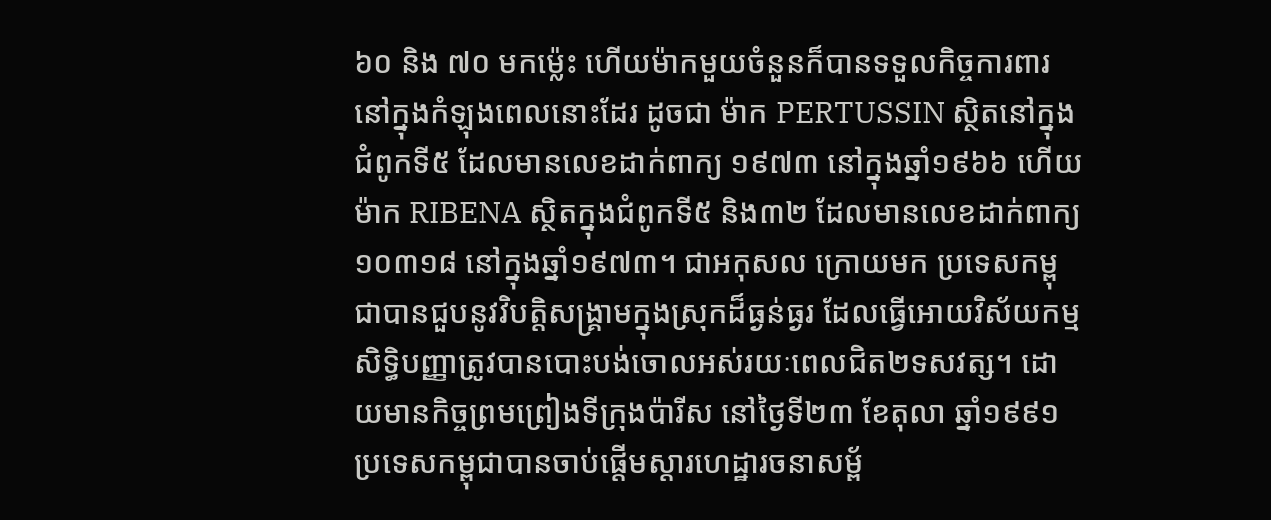៦០ និង ៧០ មកម្ល៉េះ ហើយម៉ាកមួយចំនួនក៏បានទទួលកិច្ចការពារនៅក្នុងកំឡុងពេលនោះដែរ ដូចជា ម៉ាក PERTUSSIN ស្ថិតនៅក្នុងជំពូកទី៥ ដែលមានលេខដាក់ពាក្យ ១៩៧៣ នៅក្នុងឆ្នាំ១៩៦៦ ហើយ ម៉ាក RIBENA ស្ថិតក្នុងជំពូកទី៥ និង៣២ ដែលមានលេខដាក់ពាក្យ១០៣១៨ នៅក្នុងឆ្នាំ១៩៧៣។ ជាអកុសល ក្រោយមក ប្រទេសកម្ពុជាបានជួបនូវវិបត្តិសង្រ្គាមក្នុងស្រុកដ៏ធ្ងន់ធ្ងរ ដែលធ្វើអោយវិស័យកម្មសិទ្ធិបញ្ញាត្រូវបានបោះបង់ចោលអស់រយៈពេលជិត២ទសវត្ស។ ដោយមានកិច្ចព្រមព្រៀងទីក្រុងប៉ារីស នៅថ្ងៃទី២៣ ខែតុលា ឆ្នាំ១៩៩១ ប្រទេសកម្ពុជាបានចាប់ផ្តើមស្តារហេដ្ឋារចនាសម្ព័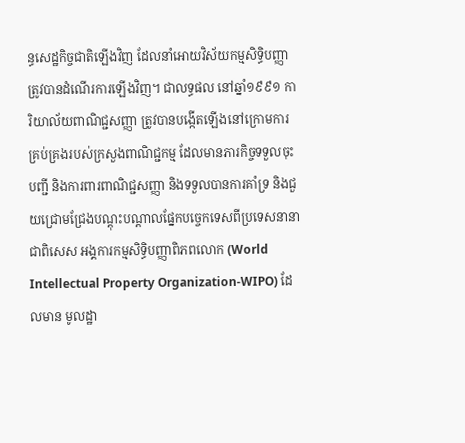ន្ធសេដ្ឋកិច្ចជាតិឡើងវិញ ដែលនាំអោយវិស័យកម្មសិទ្ធិបញ្ញា ត្រូវបានដំណើរការឡើងវិញ។ ជាលទ្ធផល នៅឆ្នាំ១៩៩១ ការិយាល័យពាណិជ្ជសញ្ញា ត្រូវបានបង្កើតឡើងនៅក្រោមការគ្រប់គ្រងរបស់ក្រសួងពាណិជ្ជកម្ម ដែលមានភារកិច្ចទទួលចុះបញ្ជី និងការពារពាណិជ្ជសញ្ញា និងទទួលបានការគាំទ្រ និងជួយជ្រោមជ្រែងបណ្តុះបណ្តាលផ្នែកបច្ចេកទេសពីប្រទេសនានា ជាពិសេស អង្គការកម្មសិទ្ធិបញ្ញាពិភពលោក (World Intellectual Property Organization-WIPO) ដែលមាន មូលដ្ឋា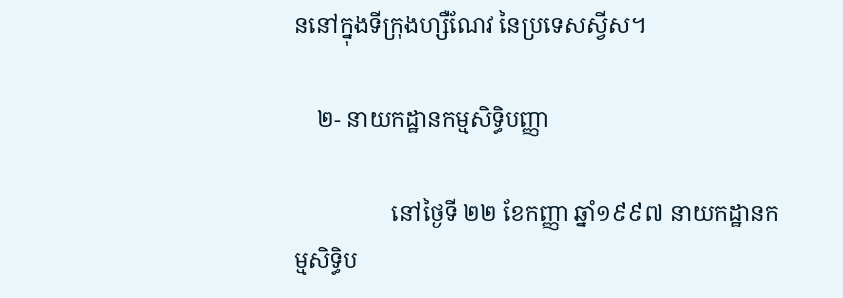ននៅក្នុងទីក្រុងហ្សឺណែវ នៃប្រទេសស្វីស។

    ២- នាយកដ្ឋានកម្មសិទិ្ធបញ្ញា

                 នៅថៃ្ងទី ២២ ខែកញ្ញា ឆ្នាំ១៩៩៧ នាយកដ្ឋានកម្មសិទិ្ធប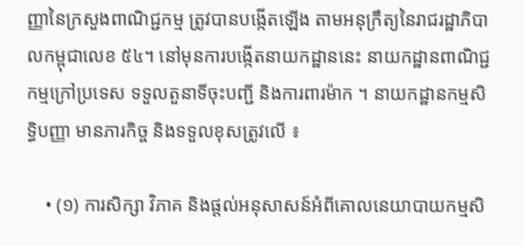ញ្ញានៃក្រសួងពាណិជ្ជកម្ម ត្រូវបានបង្កើតឡើង តាមអនុក្រឹត្យនៃរាជរដ្ឋាភិបាលកម្ពុជាលេខ ៥៤។ នៅមុនការបង្កើតនាយកដ្ឋាននេះ នាយកដ្ឋានពាណិជ្ជកម្មក្រៅប្រទេស ទទួលតួនាទីចុះបញ្ជី និងការពារម៉ាក ។ នាយកដ្ឋានកម្មសិទិ្ធបញ្ញា មានភារកិច្ច និងទទួលខុសត្រូវលើ ‌៖

    • (១) ការសិក្សា វិភាគ និងផ្តល់អនុសាសន៍អំពីគោលនេយាបាយកម្មសិ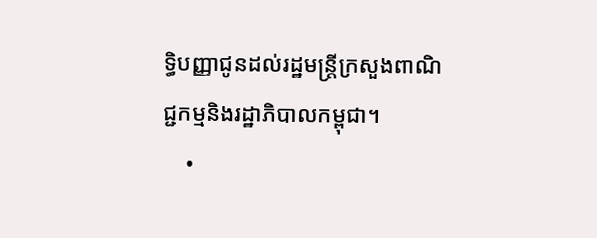ទិ្ធបញ្ញាជូនដល់រដ្ឋមន្ត្រីក្រសួងពាណិជ្ជកម្មនិងរដ្ឋាភិបាលកម្ពុជា។
    •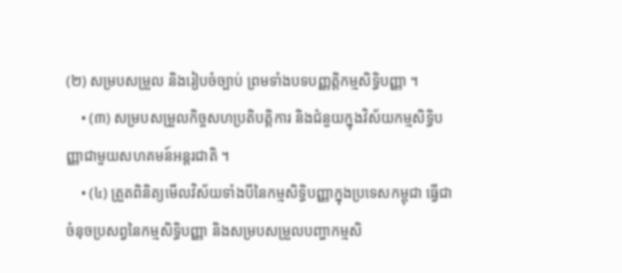(២) សម្របសម្រួល និងរៀបចំច្បាប់ ព្រមទាំងបទបញ្ញតិ្តកម្មសិទិ្ធបញ្ញា ។
    • (៣) សម្របសម្រួលកិច្ចសហប្រតិបត្តិការ និងជំនួយក្នុងវិស័យកម្មសិទិ្ធបញ្ញាជាមួយសហគមន៍អន្តរជាតិ ។
    • (៤) ត្រួតពិនិត្យមើលវិស័យទាំងបីនៃកម្មសិទិ្ធបញ្ញាក្នុងប្រទេសកម្ពុជា ធើ្វជាចំនុចប្រសព្វនៃកម្មសិទិ្ធបញ្ញា និងសម្របសម្រួលបញ្ហាកម្មសិ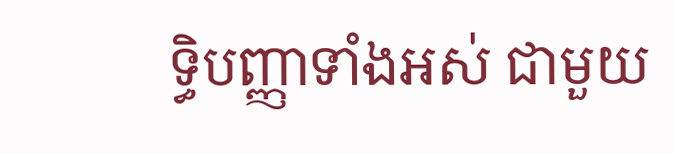ទិ្ធបញ្ញាទាំងអស់ ជាមួយ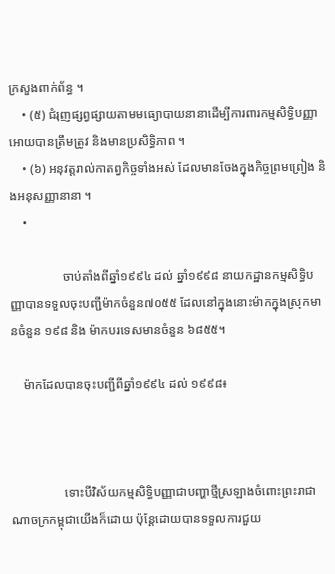ក្រសួងពាក់ព័ន្ធ ។
    • (៥) ជំរុញផ្សព្វផ្សាយតាមមធ្យោបាយនានាដើម្បីការពារកម្មសិទិ្ធបញ្ញាអោយបានត្រឹមត្រូវ និងមានប្រសិទិ្ធភាព ។
    • (៦) អនុវត្តរាល់កាតព្វកិច្ចទាំងអស់ ដែលមានចែងក្នុងកិច្ចព្រមព្រៀង និងអនុសញ្ញានានា ។
    •

                 ចាប់តាំងពីឆ្នាំ១៩៩៤ ដល់ ឆ្នាំ១៩៩៨ នាយកដ្ឋានកម្មសិទ្ធិបញ្ញាបានទទួលចុះបញ្ជីម៉ាកចំនួន៧០៥៥ ដែលនៅក្នុងនោះម៉ាកក្នុងស្រុកមានចំនួន ១៩៨ និង ម៉ាកបរទេសមានចំនួន ៦៨៥៥។

    ម៉ាកដែលបានចុះបញ្ជីពីឆ្នាំ១៩៩៤ ដល់ ១៩៩៨៖



                 ទោះបីវិស័យកម្មសិទិ្ធបញ្ញាជាបញ្ហាថ្មីស្រឡាងចំពោះព្រះរាជាណាចក្រកម្ពុជាយើងក៏ដោយ ប៉ុន្តែដោយបានទទួលការជួយ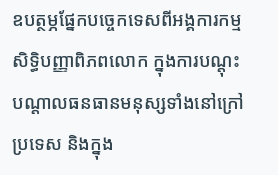ឧបត្ថម្ភផ្នែកបច្ចេកទេសពីអង្គការកម្មសិទិ្ធបញ្ញាពិភពលោក ក្នុងការបណ្តុះបណ្តាលធនធានមនុស្សទាំងនៅក្រៅប្រទេស និងក្នុង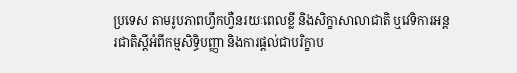ប្រទេស តាមរូបភាពហ្វឹកហ្វឺនរយៈពេលខ្លី និងសិក្ខាសាលាជាតិ ឬវេទិការអន្តរជាតិសី្តអំពីកម្មសិទិ្ធបញ្ញា និងការផ្តល់ជាបរិក្ខាប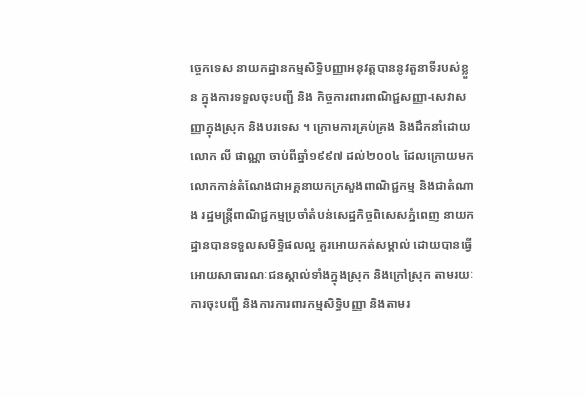ច្ចេកទេស នាយកដ្ឋានកម្មសិទិ្ធបញ្ញាអនុវត្តបាននូវតួនាទីរបស់ខ្លួន ក្នុងការទទួលចុះបញ្ជី និង កិច្ចការពារពាណិជ្ជសញ្ញា-សេវាសញ្ញាក្នុងស្រុក និងបរទេស ។ ក្រោមការគ្រប់គ្រង និងដឹកនាំដោយ លោក លី ផាណ្ណា ចាប់ពីឆ្នាំ១៩៩៧ ដល់២០០៤ ដែលក្រោយមក លោកកាន់តំណែងជាអគ្គនាយកក្រសួងពាណិជ្ជកម្ម និងជាតំណាង រដ្ឋមន្ត្រីពាណិជ្ជកម្មប្រចាំតំបន់សេដ្ឋកិច្ចពិសេសភ្នំពេញ នាយកដ្ឋានបានទទួលសមិទិ្ធផលល្អ គួរអោយកត់សម្គាល់ ដោយបានធ្វើអោយសាធារណៈជនស្គាល់ទាំងក្នុងស្រុក និងក្រៅស្រុក តាមរយៈការចុះបញ្ជី និងការការពារកម្មសិទិ្ធបញ្ញា និងតាមរ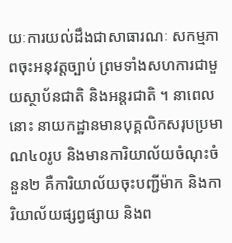យៈការយល់ដឹងជាសាធារណៈ សកម្មភាពចុះអនុវត្តច្បាប់ ព្រមទាំងសហការជាមួយស្ថាប័នជាតិ និងអន្តរជាតិ ។ នាពេលនោះ នាយកដ្ឋានមានបុគ្គលិកសរុបប្រមាណ៤០រូប និងមានការិយាល័យចំណុះចំនួន២ គឺការិយាល័យចុះបញ្ជីម៉ាក និងការិយាល័យផ្សព្វផ្សាយ និងព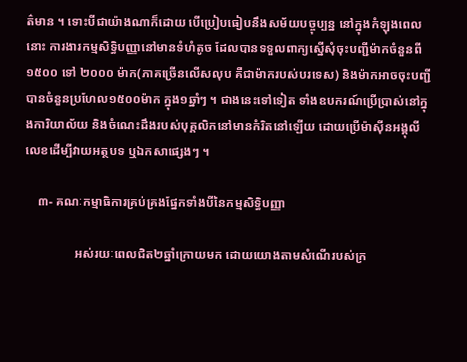ត៌មាន ។ ទោះបីជាយ៉ាងណាក៏ដោយ បើប្រៀបធៀបនឹងសម័យបច្ចុប្បន្ន នៅក្នុងកំឡុងពេលនោះ ការងារកម្មសិទិ្ធបញ្ញានៅមានទំហំតូច ដែលបានទទួលពាក្យស្នើសុំចុះបញ្ជីម៉ាកចំនួនពី១៥០០ ទៅ ២០០០ ម៉ាក(ភាគច្រើនលើសលុប គឺជាម៉ាករបស់បរទេស) និងម៉ាកអាចចុះបញ្ជីបានចំនួនប្រហែល១៥០០ម៉ាក ក្នុង១ឆ្នាំៗ ។ ជាងនេះទៅទៀត ទាំងឧបករណ៍ប្រើប្រាស់នៅក្នុងការិយាល័យ និងចំណេះដឹងរបស់បុគ្គលិកនៅមានកំរិតនៅឡើយ ដោយប្រើម៉ាស៊ីនអង្គុលីលេខដើម្បីវាយអត្ថបទ ឬឯកសាផេ្សងៗ ។

    ៣- គណៈកម្មាធិការគ្រប់គ្រងផ្នែកទាំងបីនៃកម្មសិទិ្ធបញ្ញា

                អស់រយៈពេលជិត២ឆ្នាំក្រោយមក ដោយយោងតាមសំណើរបស់ក្រ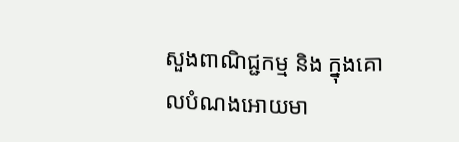សួងពាណិជ្ជកម្ម និង ក្នុងគោលបំណងអោយមា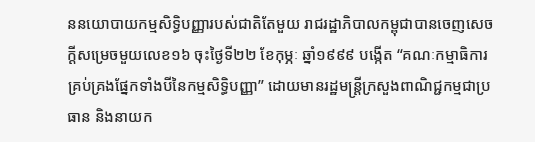ននយោបាយកម្មសិទិ្ធបញ្ញារបស់ជាតិតែមួយ រាជរដ្ឋាភិបាលកម្ពុជាបានចេញសេចកី្តសម្រេចមួយលេខ១៦ ចុះថៃ្ងទី២២ ខែកុម្ភៈ ឆ្នាំ១៩៩៩ បង្កើត “គណៈកម្មាធិការគ្រប់គ្រងផ្នែកទាំងបីនៃកម្មសិទិ្ធបញ្ញា” ដោយមានរដ្ឋមន្ត្រីក្រសួងពាណិជ្ជកម្មជាប្រធាន និងនាយក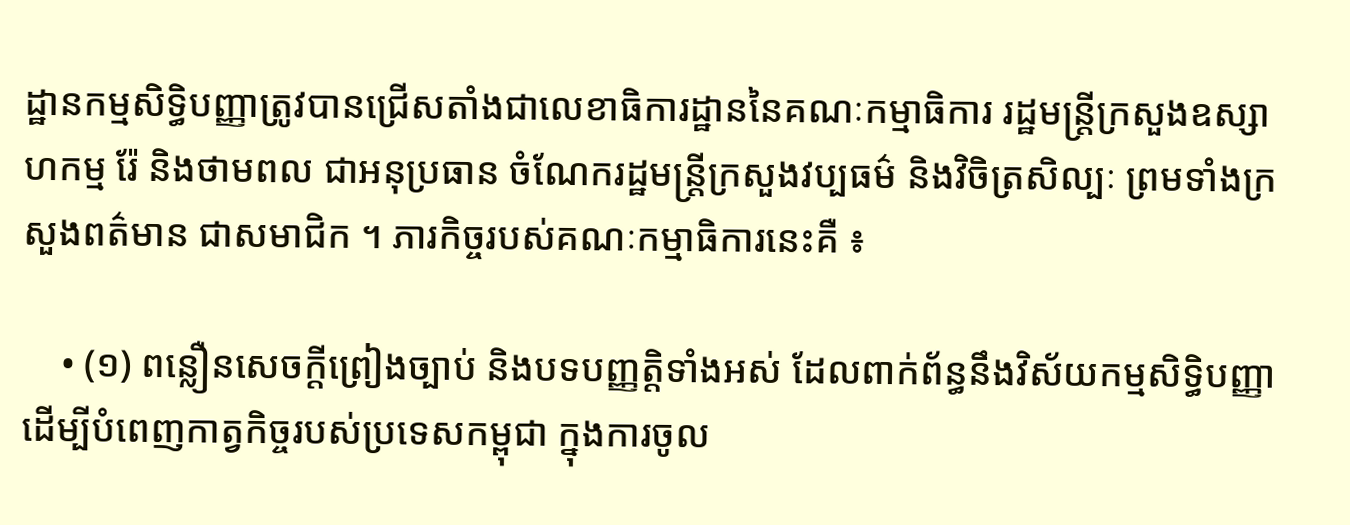ដ្ឋានកម្មសិទិ្ធបញ្ញាត្រូវបានជ្រើសតាំងជាលេខាធិការដ្ឋាននៃគណៈកម្មាធិការ រដ្ឋមន្ត្រីក្រសួងឧស្សាហកម្ម រ៉ែ និងថាមពល ជាអនុប្រធាន ចំណែករដ្ឋមន្ត្រីក្រសួងវប្បធម៌ និងវិចិត្រសិល្បៈ ព្រមទាំងក្រសួងពត៌មាន ជាសមាជិក ។ ភារកិច្ចរបស់គណៈកម្មាធិការនេះគឺ ៖

    • (១) ពន្លឿនសេចកី្តព្រៀងច្បាប់ និងបទបញ្ញតិ្តទាំងអស់ ដែលពាក់ព័ន្ធនឹងវិស័យកម្មសិទិ្ធបញ្ញា ដើម្បីបំពេញកាត្វកិច្ចរបស់ប្រទេសកម្ពុជា ក្នុងការចូល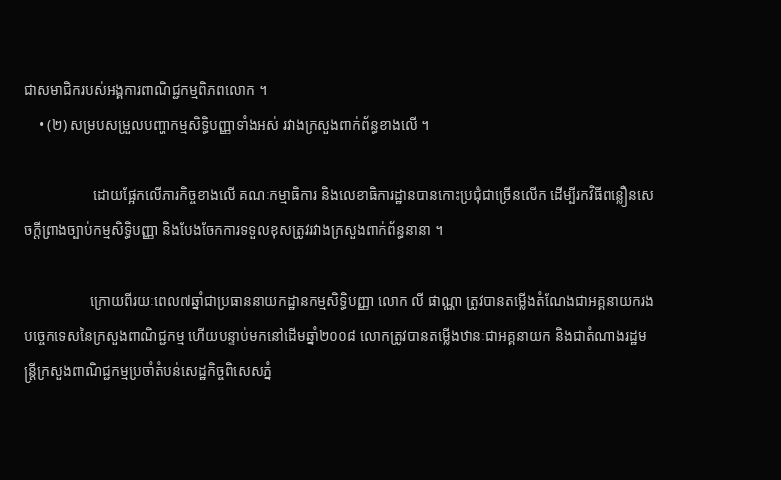ជាសមាជិករបស់អង្គការពាណិជ្ជកម្មពិភពលោក ។
    • (២) សម្របសម្រួលបញ្ហាកម្មសិទិ្ធបញ្ញាទាំងអស់ រវាងក្រសួងពាក់ព័ន្ធខាងលើ ។

                   ដោយផ្អែកលើភារកិច្ចខាងលើ គណៈកម្មាធិការ និងលេខាធិការដ្ឋានបានកោះប្រជុំជាច្រើនលើក ដើម្បីរកវិធីពន្លឿនសេចកី្តព្រាងច្បាប់កម្មសិទិ្ធបញ្ញា និងបែងចែកការទទួលខុសត្រូវរវាងក្រសួងពាក់ព័ន្ធនានា ។

                  ក្រោយពីរយៈពេល៧ឆ្នាំជាប្រធាននាយកដ្ឋានកម្មសិទិ្ធបញ្ញា លោក លី ផាណ្ណា ត្រូវបានតម្លើងតំណែងជាអគ្គនាយករងបចេ្ចកទេសនៃក្រសួងពាណិជ្ជកម្ម ហើយបន្ទាប់មកនៅដើមឆ្នាំ២០០៨ លោកត្រូវបានតម្លើងឋានៈជាអគ្គនាយក និងជាតំណាងរដ្ឋមន្ត្រីក្រសួងពាណិជ្ជកម្មប្រចាំតំបន់សេដ្ឋកិច្ចពិសេសភ្នំ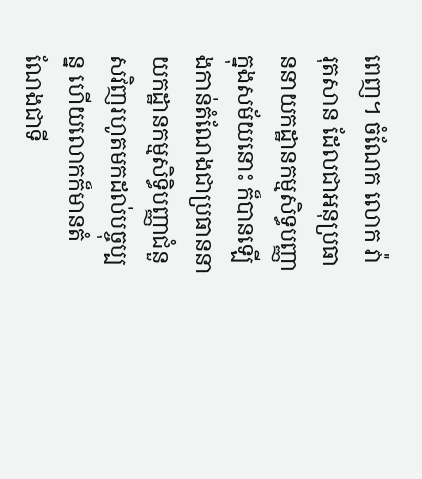ពេញ។ ចំណែក លោក វ៉ា រុតសាន ដែលជាអនុប្រធាននាយកដ្ឋានកម្មសិទ្ធបញ្ញាក្នុងសម័យនោះ ក៏បានឡើងកាន់តំណែងជាប្រធាននាយកដ្ឋានកម្មសិទិ្ធបញ្ញាជំនួសវិញរហូតមកដល់បច្ចុប្បន្ន ហើយលោកក៏មានតំណែងជាទី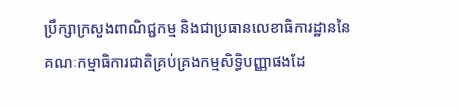ប្រឹក្សាក្រសួងពាណិជ្ជកម្ម និងជាប្រធានលេខាធិការដ្ឋាននៃគណៈកម្មាធិការជាតិគ្រប់គ្រងកម្មសិទិ្ធបញ្ញាផងដែ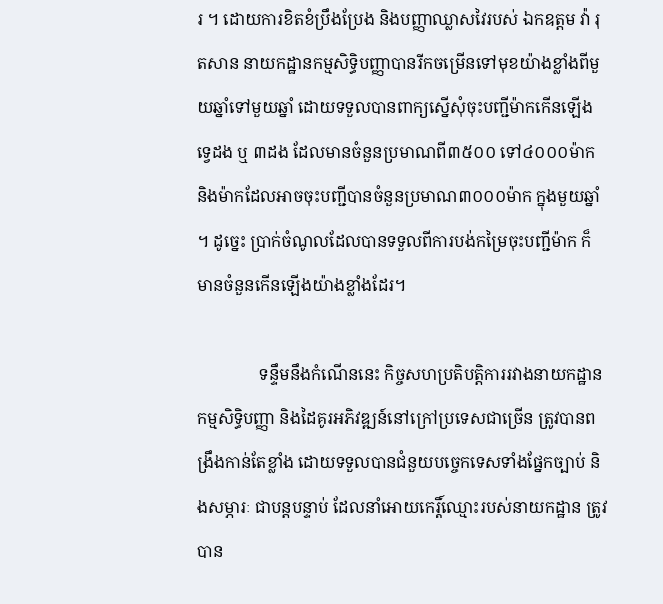រ ។ ដោយការខិតខំប្រឹងប្រែង និងបញ្ញាឈ្លាសវៃរបស់ ឯកឧត្តម វ៉ា រុតសាន នាយកដ្ឋានកម្មសិទិ្ធបញ្ញាបានរីកចម្រើនទៅមុខយ៉ាងខ្លាំងពីមួយឆ្នាំទៅមួយឆ្នាំ ដោយទទួលបានពាក្យសើ្នសុំចុះបញ្ជីម៉ាកកើនឡើងទ្វេដង ឬ ៣ដង ដែលមានចំនួនប្រមាណពី៣៥០០ ទៅ៤០០០ម៉ាក និងម៉ាកដែលអាចចុះបញ្ជីបានចំនួនប្រមាណ៣០០០ម៉ាក ក្នុងមួយឆ្នាំ ។ ដូច្នេះ ប្រាក់ចំណូលដែលបានទទួលពីការបង់កម្រៃចុះបញ្ជីម៉ាក ក៏មានចំនួនកើនឡើងយ៉ាងខ្លាំងដែរ។

               ទន្ទឹមនឹងកំណើននេះ កិច្ចសហប្រតិបតិ្តការរវាងនាយកដ្ឋានកម្មសិទិ្ធបញ្ញា និងដៃគូរអភិវឌ្ឍន៍នៅក្រៅប្រទេសជាច្រើន ត្រូវបានពង្រឹងកាន់តែខ្លាំង ដោយទទួលបានជំនួយបច្ចេកទេសទាំងផ្នែកច្បាប់ និងសម្ភារៈ ជាបន្តបន្ទាប់ ដែលនាំអោយកេរ្តិ៍ឈ្មោះរបស់នាយកដ្ឋាន ត្រូវបាន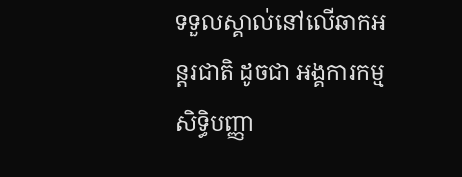ទទួលស្គាល់នៅលើឆាកអន្តរជាតិ ដូចជា អង្គការកម្មសិទិ្ធបញ្ញា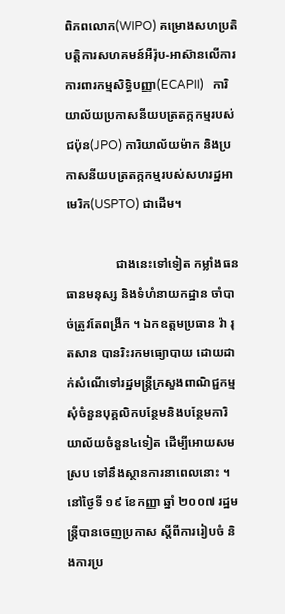ពិភពលោក(WIPO) គម្រោងសហប្រតិបតិ្តការសហគមន៍អឺរ៉ុប-អាស៊ានលើការការពារកម្មសិទិ្ធបញ្ញា(ECAPII)   ការិយាល័យប្រកាសនីយបត្រតក្កកម្មរបស់ជប៉ុន(JPO) ការិយាល័យម៉ាក និងប្រកាសនីយបត្រតក្កកម្មរបស់សហរដ្ឋអាមេរិក(USPTO) ជាដើម។

                ជាងនេះទៅទៀត កម្លាំងធនធានមនុស្ស និងទំហំនាយកដ្ឋាន ចាំបាច់ត្រូវតែពង្រីក ។ ឯកឧត្តមប្រធាន វ៉ា រុតសាន បានរិះរកមធ្យោបាយ ដោយដាក់សំណើទៅរដ្ឋមន្ត្រីក្រសួងពាណិជ្ជកម្ម សុំចំនួនបុគ្គលិកបន្ថែមនិងបន្ថែមការិយាល័យចំនួន៤ទៀត ដើម្បីអោយសមស្រប ទៅនឹងស្ថានការនាពេលនោះ ។ នៅថ្ងៃទី ១៩ ខែកញ្ញា ឆ្នាំ ២០០៧ រដ្ឋមន្ត្រីបានចេញប្រកាស សី្តពីការរៀបចំ និងការប្រ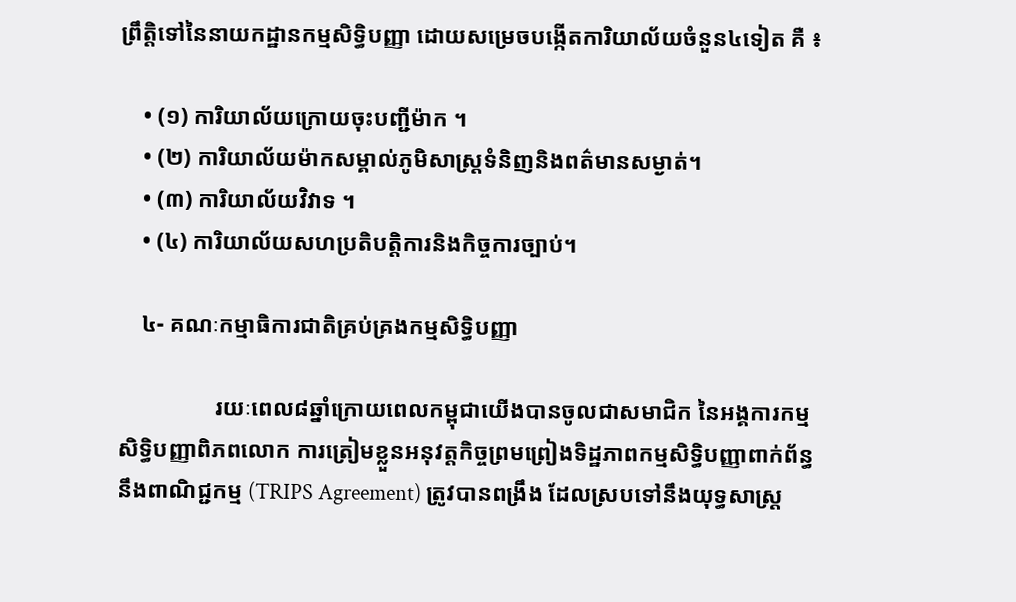ព្រឹត្តិទៅនៃនាយកដ្ឋានកម្មសិទិ្ធបញ្ញា ដោយសម្រេចបង្កើតការិយាល័យចំនួន៤ទៀត គឺ ៖

    • (១) ការិយាល័យក្រោយចុះបញ្ជីម៉ាក ។
    • (២) ការិយាល័យម៉ាកសម្គាល់ភូមិសាស្រ្តទំនិញនិងពត៌មានសម្ងាត់។
    • (៣) ការិយាល័យវិវាទ ។
    • (៤) ការិយាល័យសហប្រតិបតិ្តការនិងកិច្ចការច្បាប់។

    ៤- គណៈកម្មាធិការជាតិគ្រប់គ្រងកម្មសិទិ្ធបញ្ញា

                 រយៈពេល៨ឆ្នាំក្រោយពេលកម្ពុជាយើងបានចូលជាសមាជិក នៃអង្គការកម្មសិទិ្ធបញ្ញាពិភពលោក ការត្រៀមខ្លួនអនុវត្តកិច្ចព្រមព្រៀងទិដ្ឋភាពកម្មសិទិ្ធបញ្ញាពាក់ព័ន្ធនឹងពាណិជ្ជកម្ម (TRIPS Agreement) ត្រូវបានពង្រឹង ដែលស្របទៅនឹងយុទ្ធសាស្រ្ត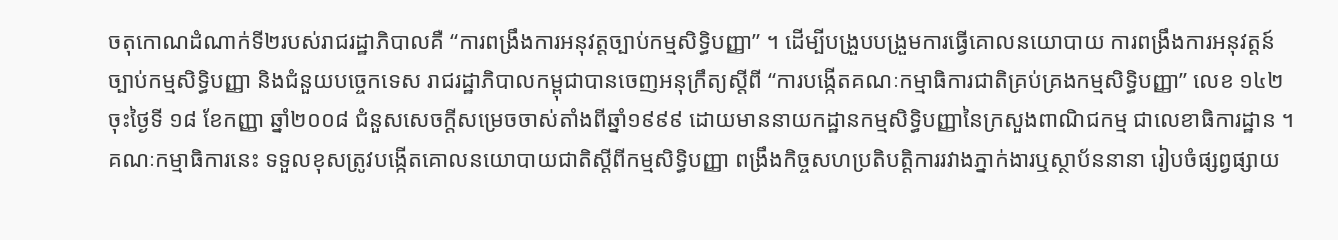ចតុកោណដំណាក់ទី២របស់រាជរដ្ឋាភិបាលគឺ “ការពង្រឹងការអនុវត្តច្បាប់កម្មសិទិ្ធបញ្ញា” ។ ដើម្បីបង្រួបបង្រួមការធ្វើគោលនយោបាយ ការពង្រឹងការអនុវត្តន៍ច្បាប់កម្មសិទិ្ធបញ្ញា និងជំនួយបច្ចេកទេស រាជរដ្ឋាភិបាលកម្ពុជាបានចេញអនុក្រឹត្យសី្តពី “ការបង្កើតគណៈកម្មាធិការជាតិគ្រប់គ្រងកម្មសិទិ្ធបញ្ញា” លេខ ១៤២ ចុះថ្ងៃទី ១៨ ខែកញ្ញា ឆ្នាំ២០០៨ ជំនួសសេចកី្តសម្រេចចាស់តាំងពីឆ្នាំ១៩៩៩ ដោយមាននាយកដ្ឋានកម្មសិទិ្ធបញ្ញានៃក្រសួងពាណិជកម្ម ជាលេខាធិការដ្ឋាន ។ គណៈកម្មាធិការនេះ ទទួលខុសត្រូវបង្កើតគោលនយោបាយជាតិសី្តពីកម្មសិទិ្ធបញ្ញា ពង្រឹងកិច្ចសហប្រតិបតិ្តការរវាងភ្នាក់ងារឬស្ថាប័ននានា រៀបចំផ្សព្វផ្សាយ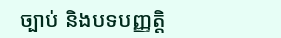ច្បាប់ និងបទបញ្ញតិ្ត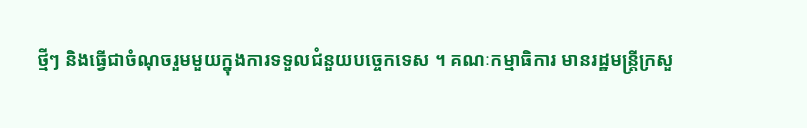ថ្មីៗ និងធ្វើជាចំណុចរួមមួយក្នុងការទទួលជំនួយបច្ចេកទេស ។ គណៈកម្មាធិការ មានរដ្ឋមន្ត្រីក្រសួ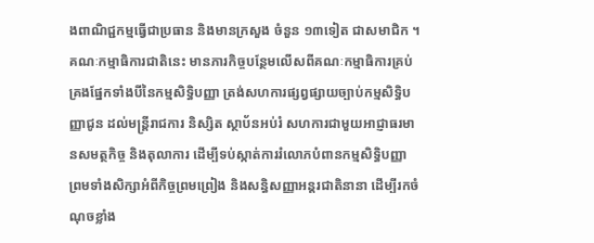ងពាណិជ្ជកម្មធ្វើជាប្រធាន និងមានក្រសួង ចំនួន ១៣ទៀត ជាសមាជិក ។ គណៈកម្មាធិការជាតិនេះ មានភារកិច្ចបន្ថែមលើសពីគណៈកម្មាធិការគ្រប់គ្រងផ្នែកទាំងបីនៃកម្មសិទិ្ធបញ្ញា ត្រង់សហការផ្សព្វផ្សាយច្បាប់កម្មសិទិ្ធបញ្ញាជូន ដល់មន្ត្រីរាជការ និស្សិត ស្ថាប័នអប់រំ សហការជាមួយអាជ្ញាធរមានសមត្ថកិច្ច និងតុលាការ ដើម្បីទប់ស្កាត់ការរំលោភបំពានកម្មសិទិ្ធបញ្ញា ព្រមទាំងសិក្សាអំពីកិច្ចព្រមព្រៀង និងសន្ធិសញ្ញាអន្តរជាតិនានា ដើម្បីរកចំណុចខ្លាំង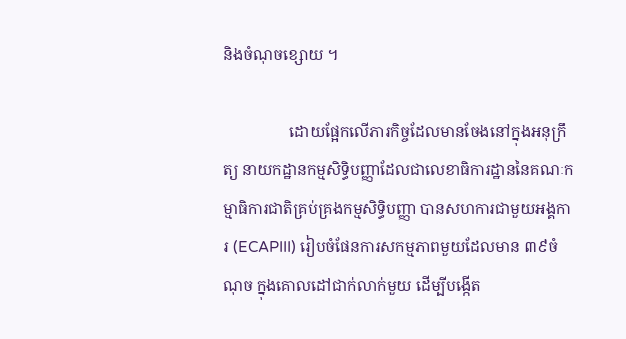និងចំណុចខ្សោយ ។

                 ដោយផ្អែកលើភារកិច្ចដែលមានចែងនៅក្នុងអនុក្រឹត្យ នាយកដ្ឋានកម្មសិទិ្ធបញ្ញាដែលជាលេខាធិការដ្ឋាននៃគណៈកម្មាធិការជាតិគ្រប់គ្រងកម្មសិទិ្ធបញ្ញា បានសហការជាមួយអង្គការ (ECAPIII) រៀបចំផែនការសកម្មភាពមួយដែលមាន ៣៩ចំណុច ក្នុងគោលដៅជាក់លាក់មួយ ដើម្បីបង្កើត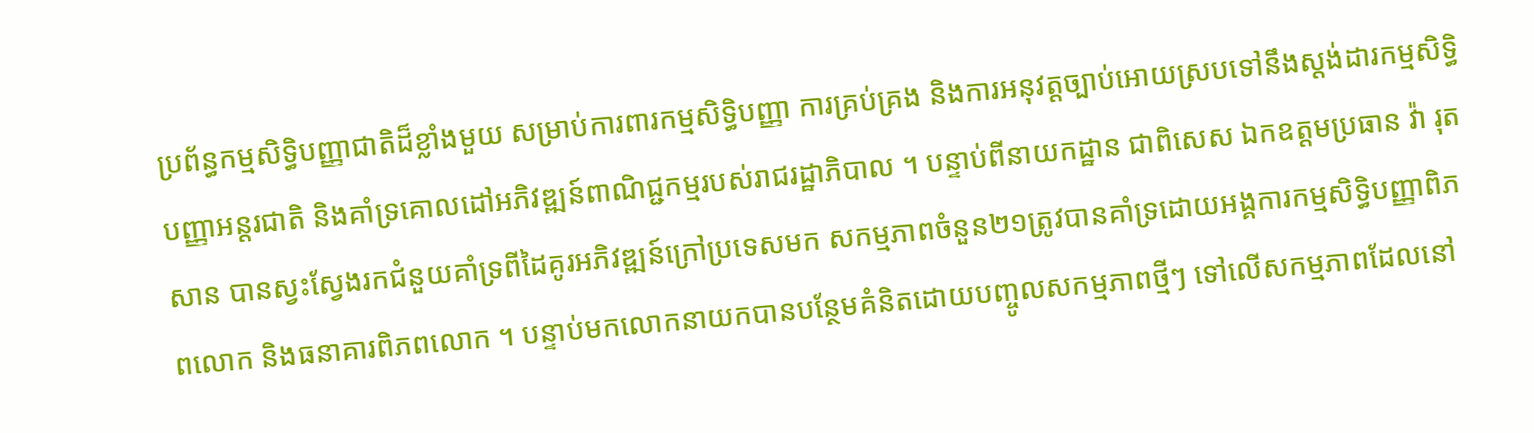ប្រព័ន្ធកម្មសិទិ្ធបញ្ញាជាតិដ៏ខ្លាំងមួយ សម្រាប់ការពារកម្មសិទិ្ធបញ្ញា ការគ្រប់គ្រង និងការអនុវត្តច្បាប់អោយស្របទៅនឹងស្តង់ដារកម្មសិទិ្ធបញ្ញាអន្តរជាតិ និងគាំទ្រគោលដៅអភិវឌ្ឍន៍ពាណិជ្ជកម្មរបស់រាជរដ្ឋាភិបាល ។ បន្ទាប់ពីនាយកដ្ឋាន ជាពិសេស ឯកឧត្តមប្រធាន វ៉ា រុតសាន បានស្វះសែ្វងរកជំនួយគាំទ្រពីដៃគូរអភិវឌ្ឍន៍ក្រៅប្រទេសមក សកម្មភាពចំនួន២១ត្រូវបានគាំទ្រដោយអង្គការកម្មសិទិ្ធបញ្ញាពិភពលោក និងធនាគារពិភពលោក ។ បន្ទាប់មកលោកនាយកបានបនែ្ថមគំនិតដោយបញ្ចូលសកម្មភាពថ្មីៗ ទៅលើសកម្មភាពដែលនៅ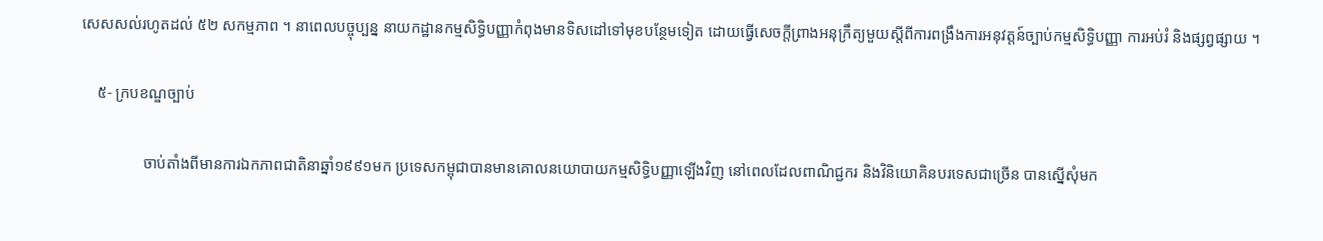សេសសល់រហូតដល់ ៥២ សកម្មភាព ។ នាពេលបច្ចុប្បន្ន នាយកដ្ឋានកម្មសិទិ្ធបញ្ញាកំពុងមានទិសដៅទៅមុខបនែ្ថមទៀត ដោយធ្វើសេចកី្តព្រាងអនុក្រឹត្យមួយសី្តពីការពង្រឹងការអនុវត្តន៍ច្បាប់កម្មសិទិ្ធបញ្ញា ការអប់រំ និងផ្សព្វផ្សាយ ។

    ៥- ក្របខណ្ឌច្បាប់

                ចាប់តាំងពីមានការឯកភាពជាតិនាឆ្នាំ១៩៩១មក ប្រទេសកម្ពុជាបានមានគោលនយោបាយកម្មសិទិ្ធបញ្ញាឡើងវិញ នៅពេលដែលពាណិជ្ជករ និងវិនិយោគិនបរទេសជាច្រើន បានស្នើសុំមក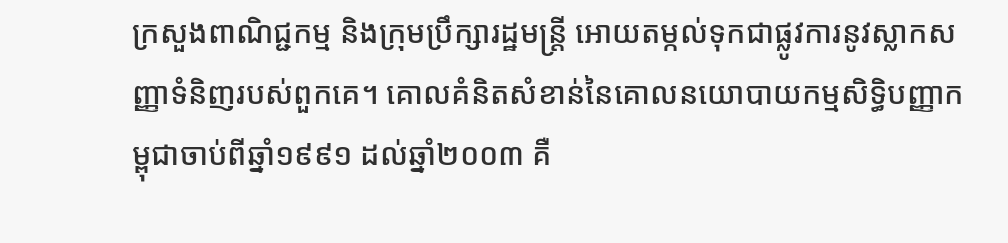ក្រសួងពាណិជ្ជកម្ម និងក្រុមប្រឹក្សារដ្ឋមន្ត្រី អោយតម្កល់ទុកជាផ្លូវការនូវស្លាកសញ្ញាទំនិញរបស់ពួកគេ។ គោលគំនិតសំខាន់នៃគោលនយោបាយកម្មសិទិ្ធបញ្ញាកម្ពុជាចាប់ពីឆ្នាំ១៩៩១ ដល់ឆ្នាំ២០០៣ គឺ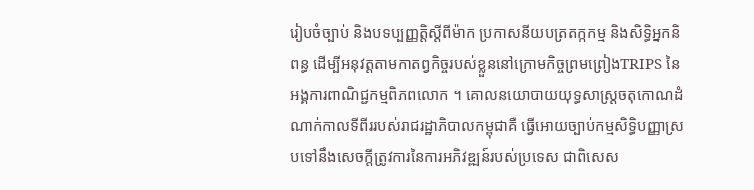រៀបចំច្បាប់ និងបទប្បញ្ញតិ្តសី្តពីម៉ាក ប្រកាសនីយបត្រតក្កកម្ម និងសិទិ្ធអ្នកនិពន្ធ ដើម្បីអនុវត្តតាមកាតព្វកិច្ចរបស់ខ្លួននៅក្រោមកិច្ចព្រមព្រៀងTRIPS នៃអង្គការពាណិជ្ជកម្មពិភពលោក ។ គោលនយោបាយយុទ្ធសាស្រ្តចតុកោណដំណាក់កាលទីពីររបស់រាជរដ្ឋាភិបាលកម្ពុជាគឺ ធ្វើអោយច្បាប់កម្មសិទិ្ធបញ្ញាស្របទៅនឹងសេចកី្តត្រូវការនៃការអភិវឌ្ឍន៍របស់ប្រទេស ជាពិសេស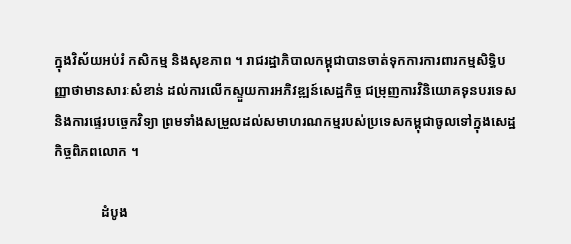ក្នុងវិស័យអប់រំ កសិកម្ម និងសុខភាព ។ រាជរដ្ឋាភិបាលកម្ពុជាបានចាត់ទុកការការពារកម្មសិទិ្ធបញ្ញាថាមានសារៈសំខាន់ ដល់ការលើកស្ទួយការអភិវឌ្ឍន៍សេដ្ឋកិច្ច ជម្រុញការវិនិយោគទុនបរទេស និងការផ្ទេរបច្ចេកវិទ្យា ព្រមទាំងសម្រួលដល់សមាហរណកម្មរបស់ប្រទេសកម្ពុជាចូលទៅក្នុងសេដ្ឋកិច្ចពិភពលោក ។

              ដំបូង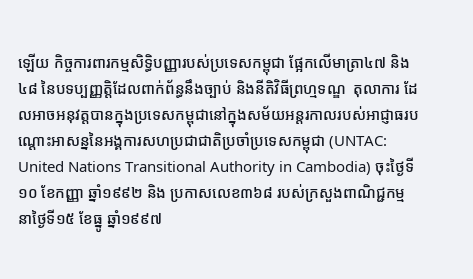ឡើយ កិច្ចការពារកម្មសិទិ្ធបញ្ញារបស់ប្រទេសកម្ពុជា ផ្អែកលើមាត្រា៤៧ និង៤៨ នៃបទប្បញ្ញតិ្តដែលពាក់ព័ន្ធនឹងច្បាប់ និងនីតិវិធីព្រហ្មទណ្ឌ  តុលាការ ដែលអាចអនុវត្តបានក្នុងប្រទេសកម្ពុជានៅក្នុងសម័យអន្តរកាលរបស់អាជ្ញាធរបណ្តោះអាសន្ននៃអង្គការសហប្រជាជាតិប្រចាំប្រទេសកម្ពុជា (UNTAC: United Nations Transitional Authority in Cambodia) ចុះថ្ងៃទី១០ ខែកញ្ញា ឆ្នាំ១៩៩២ និង ប្រកាសលេខ៣៦៨ របស់ក្រសួងពាណិជ្ជកម្ម នាថ្ងៃទី១៥ ខែធ្នូ ឆ្នាំ១៩៩៧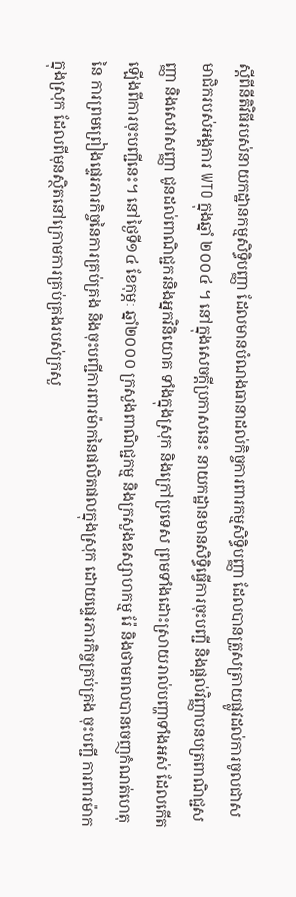សី្តពីនីតិវិធីរបស់នាយកដ្ឋានកម្មសិទិ្ធបញ្ញា ដែលមានបំណងធានាដល់កិច្ចការពារកម្មសិទិ្ធបញ្ញា ដែលបានត្រួសត្រាយផ្លូវដល់ការចូលជាសមាជិករបស់អង្គការ WTO ក្នុងឆ្នាំ ២០០៤ ។ នៅក្នុងសេចកី្តប្រកាសនេះ នាយកដ្ឋានមានសិទិ្ធធ្វើការចុះបញ្ជី និងផ្តល់វិញ្ញាបនបត្រពាណិជ្ជសញ្ញា និងសេវាសញ្ញា ជូនដល់ពាណិជ្ជករនិងអ្នកវិនិយោគ ទាំងក្នុងស្រុក និងក្រៅប្រទេស ព្រមទាំងដោះស្រាយរាល់បញ្ហាទាំងអស់ ដែលកើតឡើងពីការចុះបញ្ជីនេះ។ នៅថ្ងៃទី១៤ ខែកុម្ភៈ ឆ្នាំ២០០០ ក្រសួងពាណិជ្ជកម្ម និងក្រសួងឧស្សាហកម្ម រ៉ែ និងថាមពលបានចេញកំណត់ហេតុនៃ ការព្រមព្រៀងផ្ទេរភារកិច្ចនៃការគ្រប់គ្រង និងចុះបញ្ជីការពារម៉ាកនៃផលិតផលក្នុងស្រុក ដោយផ្ទេរភារកិច្ចគ្រប់គ្រង ចុះបញ្ជី ការពារម៉ាកក្នុងស្រុក ដែលពីមុនស្ថិតនៅក្រោមការគ្រប់គ្រងរបស់ក្រសួ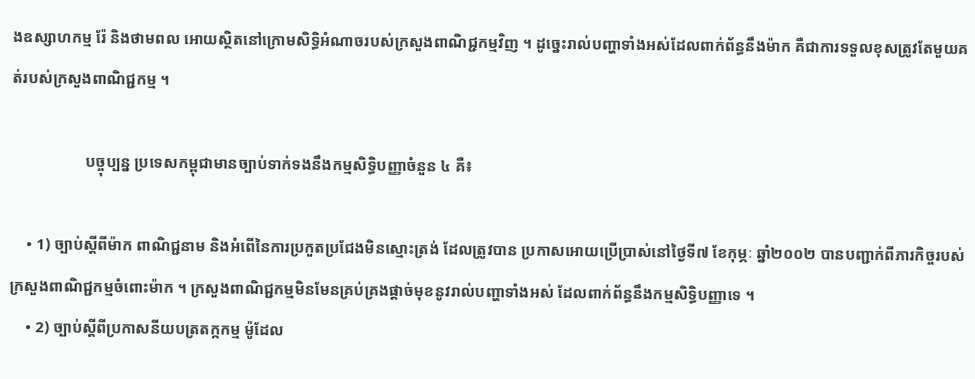ងឧស្សាហកម្ម រ៉ែ និងថាមពល អោយស្ថិតនៅក្រោមសិទិ្ធអំណាចរបស់ក្រសួងពាណិជ្ជកម្មវិញ ។ ដូច្នេះរាល់បញ្ហាទាំងអស់ដែលពាក់ព័ន្ធនឹងម៉ាក គឺជាការទទួលខុសត្រូវតែមួយគត់របស់ក្រសួងពាណិជ្ជកម្ម ។

                   បច្ចុប្បន្ន ប្រទេសកម្ពុជាមានច្បាប់ទាក់ទងនឹងកម្មសិទ្ធិបញ្ញាចំនួន ៤ គឺ៖

    • 1) ច្បាប់សី្តពីម៉ាក ពាណិជ្ជនាម និងអំពើនៃការប្រកួតប្រជែងមិនស្មោះត្រង់ ដែលត្រូវបាន ប្រកាសអោយប្រើបា្រស់នៅថ្ងៃទី៧ ខែកុម្ភៈ ឆ្នាំ២០០២ បានបញ្ជាក់ពីភារកិច្ចរបស់ក្រសួងពាណិជ្ជកម្មចំពោះម៉ាក ។ ក្រសួងពាណិជ្ជកម្មមិនមែនគ្រប់គ្រងផ្តាច់មុខនូវរាល់បញ្ហាទាំងអស់ ដែលពាក់ព័ន្ធនឹងកម្មសិទិ្ធបញ្ញាទេ ។
    • 2) ច្បាប់សី្តពីប្រកាសនីយបត្រតក្កកម្ម ម៉ូដែល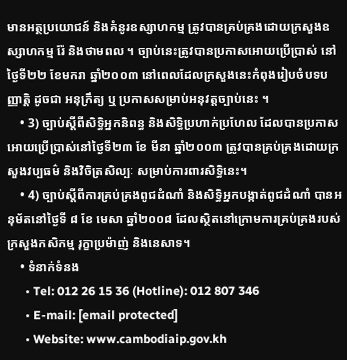មានអត្ថប្រយោជន៍ និងគំនូរឧស្សាហកម្ម ត្រូវបានគ្រប់គ្រងដោយក្រសួងឧស្សាហកម្ម រ៉ែ និងថាមពល ។ ច្បាប់នេះត្រូវបានប្រកាសអោយប្រើប្រាស់ នៅថ្ងៃទី២២ ខែមករា ឆ្នាំ២០០៣ នៅពេលដែលក្រសួងនេះកំពុងរៀបចំបទបញ្ញាតិ្ត ដូចជា អនុក្រឹត្យ ឬ ប្រកាសសម្រាប់អនុវត្តច្បាប់នេះ ។
    • 3) ច្បាប់សី្តពីសិទិ្ធអ្នកនិពន្ធ និងសិទិ្ធប្រហាក់ប្រហែល ដែលបានប្រកាសអោយប្រើប្រាស់នៅថ្ងៃទី២៣ ខែ មីនា ឆ្នាំ២០០៣ ត្រូវបានគ្រប់គ្រងដោយក្រសួងវប្បធម៌ និងវិចិត្រសិល្បៈ សម្រាប់ការពារសិទិ្ធនេះ។
    • 4) ច្បាប់សី្តពីការគ្រប់គ្រងពូជដំណាំ និងសិទ្ធិអ្នកបង្កាត់ពូជដំណាំ បានអនុម័តនៅថ្ងៃទី ៨ ខែ មេសា ឆ្នាំ២០០៨ ដែលស្ថិតនៅក្រោមការគ្រប់គ្រងរបស់ក្រសួងកសិកម្ម រុក្ខាប្រម៉ាញ់ និងនេសាទ។
    • ទំនាក់ទំនង
      • Tel: 012 26 15 36 (Hotline): 012 807 346
      • E-mail: [email protected]
      • Website: www.cambodiaip.gov.kh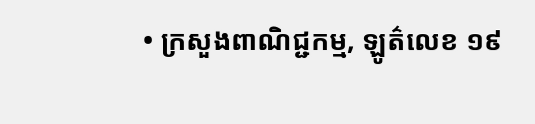• ក្រសួងពាណិជ្ជកម្ម, ឡូត៌លេខ ១៩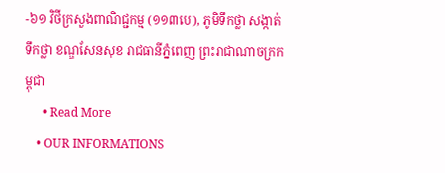-៦១ វិថីក្រសួងពាណិជ្ជកម្ម (១១៣បេ), ភូមិទឹកថ្លា សង្កាត់ទឹកថ្លា ខណ្ឌសែនសុខ រាជធានីភ្នំពេញ ព្រះរាជាណាចក្រកម្ពុជា
      • Read More
    • OUR INFORMATIONS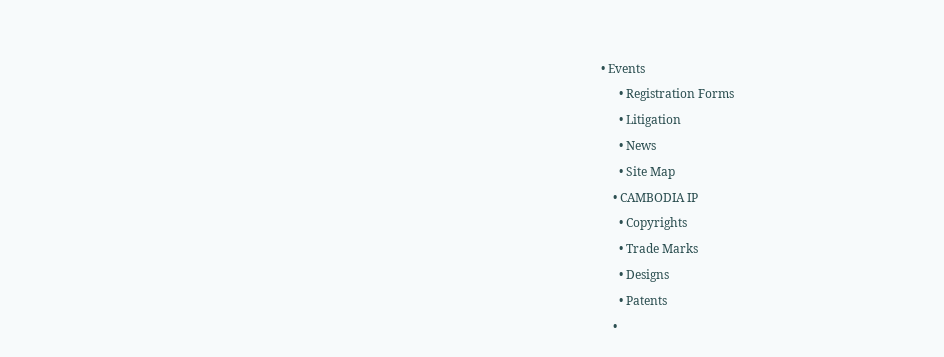• Events
      • Registration Forms
      • Litigation
      • News
      • Site Map
    • CAMBODIA IP
      • Copyrights
      • Trade Marks
      • Designs
      • Patents
    •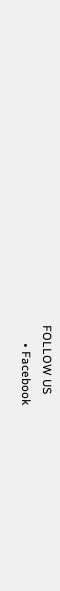FOLLOW US
      • Facebook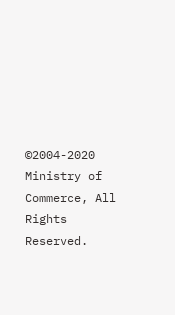©2004-2020 Ministry of Commerce, All Rights Reserved.